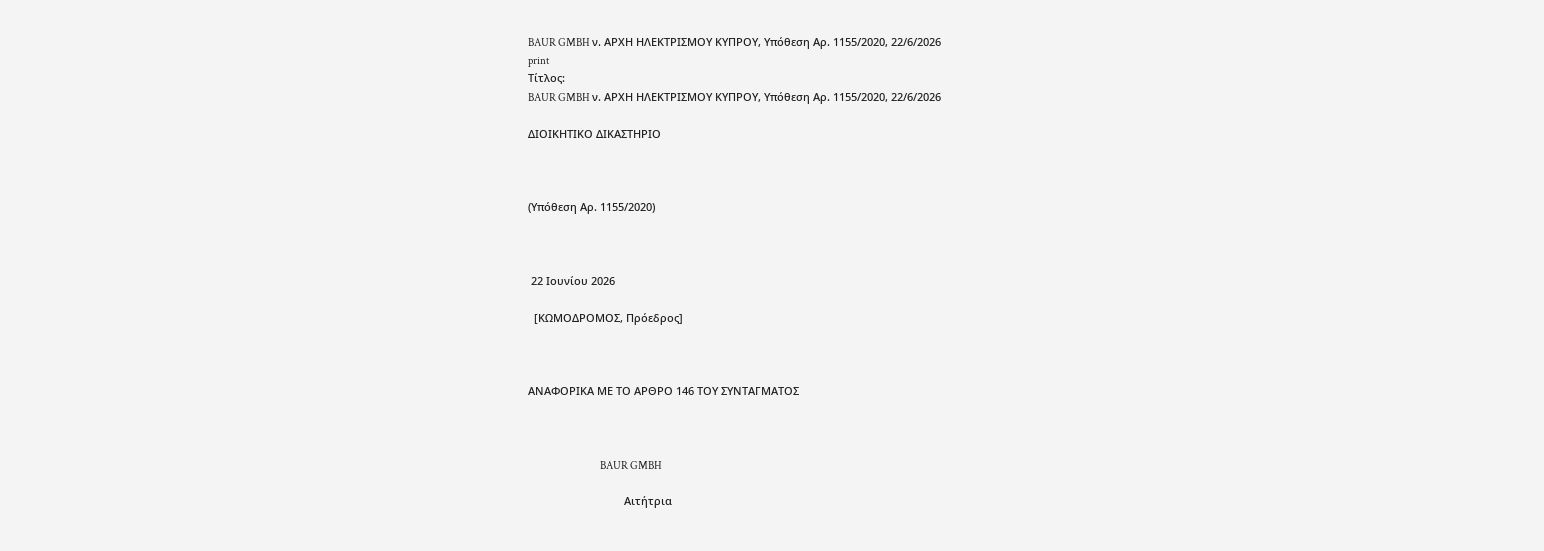BAUR GMBH ν. ΑΡΧΗ ΗΛΕΚΤΡΙΣΜΟΥ ΚΥΠΡΟΥ, Υπόθεση Αρ. 1155/2020, 22/6/2026
print
Τίτλος:
BAUR GMBH ν. ΑΡΧΗ ΗΛΕΚΤΡΙΣΜΟΥ ΚΥΠΡΟΥ, Υπόθεση Αρ. 1155/2020, 22/6/2026

ΔΙΟΙΚΗΤΙΚΟ ΔΙΚΑΣΤΗΡΙΟ



(Υπόθεση Αρ. 1155/2020)



 22 Ιουνίου 2026

  [ΚΩΜΟΔΡΟΜΟΣ, Πρόεδρος]



ΑΝΑΦΟΡΙΚΑ ΜΕ ΤΟ ΑΡΘΡΟ 146 ΤΟΥ ΣΥΝΤΑΓΜΑΤΟΣ



                                    BAUR GMBH

                                Αιτήτρια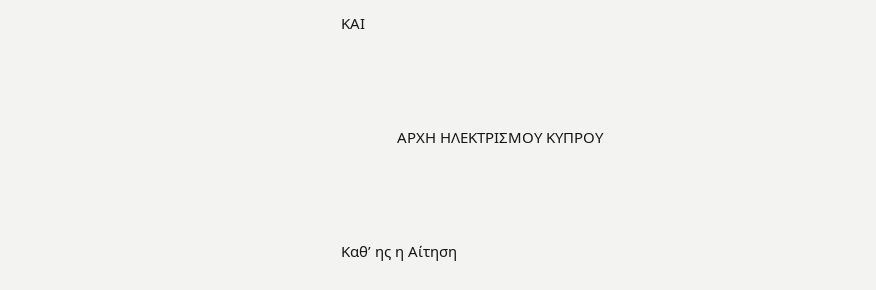ΚΑΙ



              ΑΡΧΗ ΗΛΕΚΤΡΙΣΜΟΥ ΚΥΠΡΟΥ



Καθ’ ης η Αίτηση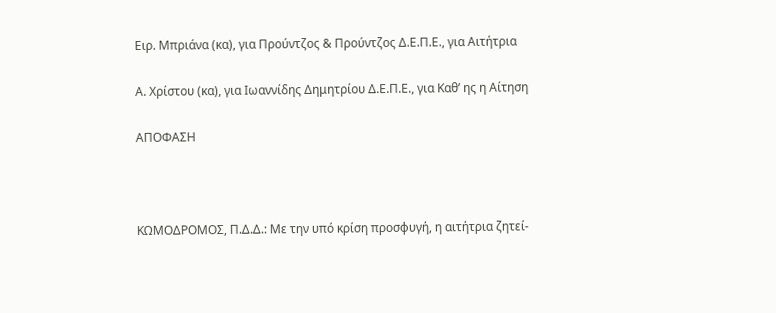Ειρ. Μπριάνα (κα), για Προύντζος & Προύντζος Δ.Ε.Π.Ε., για Αιτήτρια

Α. Χρίστου (κα), για Ιωαννίδης Δημητρίου Δ.Ε.Π.Ε., για Καθ’ ης η Αίτηση

ΑΠΟΦΑΣΗ



ΚΩΜΟΔΡΟΜΟΣ, Π.Δ.Δ.: Με την υπό κρίση προσφυγή, η αιτήτρια ζητεί-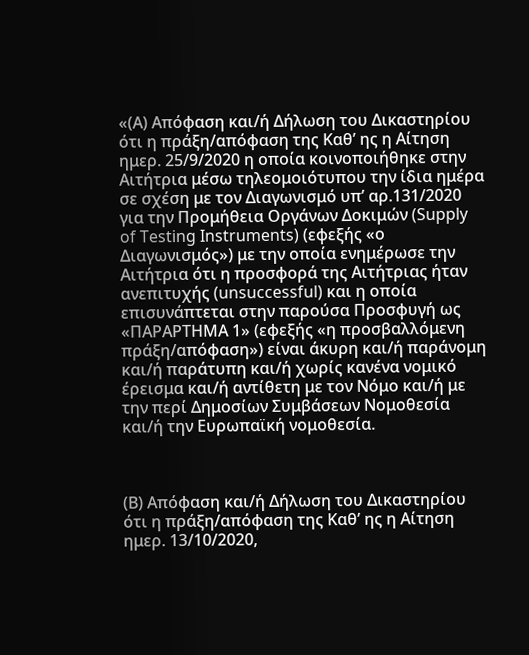«(Α) Απόφαση και/ή Δήλωση του Δικαστηρίου ότι η πράξη/απόφαση της Καθ’ ης η Αίτηση ημερ. 25/9/2020 η οποία κοινοποιήθηκε στην Αιτήτρια μέσω τηλεομοιότυπου την ίδια ημέρα σε σχέση με τον Διαγωνισμό υπ’ αρ.131/2020 για την Προμήθεια Οργάνων Δοκιμών (Supply of Testing Instruments) (εφεξής «ο Διαγωνισμός») με την οποία ενημέρωσε την Αιτήτρια ότι η προσφορά της Αιτήτριας ήταν ανεπιτυχής (unsuccessful) και η οποία επισυνάπτεται στην παρούσα Προσφυγή ως «ΠΑΡΑΡΤΗΜΑ 1» (εφεξής «η προσβαλλόμενη πράξη/απόφαση») είναι άκυρη και/ή παράνομη και/ή παράτυπη και/ή χωρίς κανένα νομικό έρεισμα και/ή αντίθετη με τον Νόμο και/ή με την περί Δημοσίων Συμβάσεων Νομοθεσία και/ή την Ευρωπαϊκή νομοθεσία.



(Β) Απόφαση και/ή Δήλωση του Δικαστηρίου ότι η πράξη/απόφαση της Καθ’ ης η Αίτηση ημερ. 13/10/2020,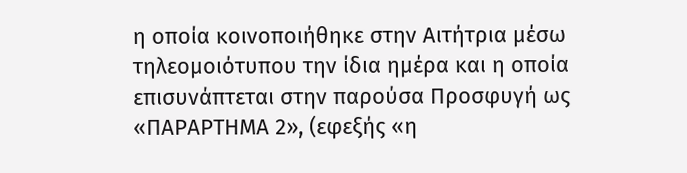η οποία κοινοποιήθηκε στην Αιτήτρια μέσω τηλεομοιότυπου την ίδια ημέρα και η οποία επισυνάπτεται στην παρούσα Προσφυγή ως «ΠΑΡΑΡΤΗΜΑ 2», (εφεξής «η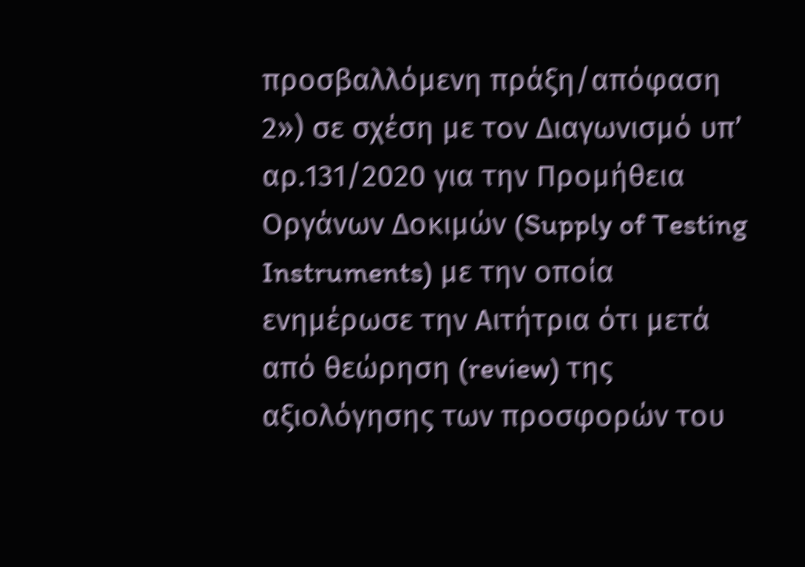προσβαλλόμενη πράξη/απόφαση 2») σε σχέση με τον Διαγωνισμό υπ’ αρ.131/2020 για την Προμήθεια Οργάνων Δοκιμών (Supply of Testing Instruments) με την οποία ενημέρωσε την Αιτήτρια ότι μετά από θεώρηση (review) της αξιολόγησης των προσφορών του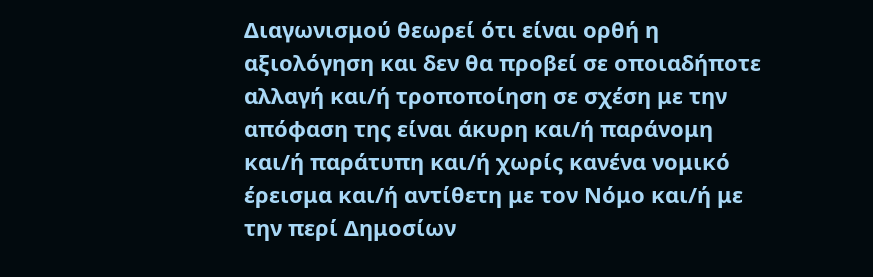Διαγωνισμού θεωρεί ότι είναι ορθή η αξιολόγηση και δεν θα προβεί σε οποιαδήποτε αλλαγή και/ή τροποποίηση σε σχέση με την απόφαση της είναι άκυρη και/ή παράνομη και/ή παράτυπη και/ή χωρίς κανένα νομικό έρεισμα και/ή αντίθετη με τον Νόμο και/ή με την περί Δημοσίων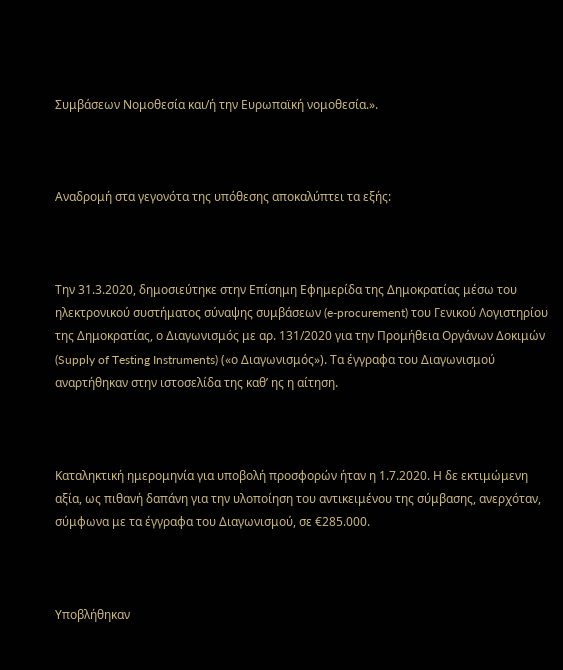Συμβάσεων Νομοθεσία και/ή την Ευρωπαϊκή νομοθεσία.».



Αναδρομή στα γεγονότα της υπόθεσης αποκαλύπτει τα εξής:



Την 31.3.2020, δημοσιεύτηκε στην Επίσημη Εφημερίδα της Δημοκρατίας μέσω του ηλεκτρονικού συστήματος σύναψης συμβάσεων (e-procurement) του Γενικού Λογιστηρίου της Δημοκρατίας, ο Διαγωνισμός με αρ. 131/2020 για την Προμήθεια Οργάνων Δοκιμών (Supply of Testing Instruments) («ο Διαγωνισμός»). Τα έγγραφα του Διαγωνισμού αναρτήθηκαν στην ιστοσελίδα της καθ’ ης η αίτηση.



Καταληκτική ημερομηνία για υποβολή προσφορών ήταν η 1.7.2020. Η δε εκτιμώμενη αξία, ως πιθανή δαπάνη για την υλοποίηση του αντικειμένου της σύμβασης, ανερχόταν, σύμφωνα με τα έγγραφα του Διαγωνισμού, σε €285.000.



Υποβλήθηκαν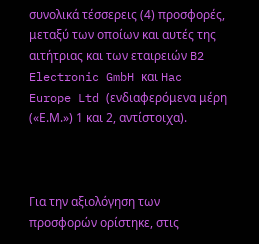συνολικά τέσσερεις (4) προσφορές, μεταξύ των οποίων και αυτές της αιτήτριας και των εταιρειών B2 Electronic GmbH και Hac Europe Ltd (ενδιαφερόμενα μέρη («Ε.Μ.») 1 και 2, αντίστοιχα).



Για την αξιολόγηση των προσφορών ορίστηκε, στις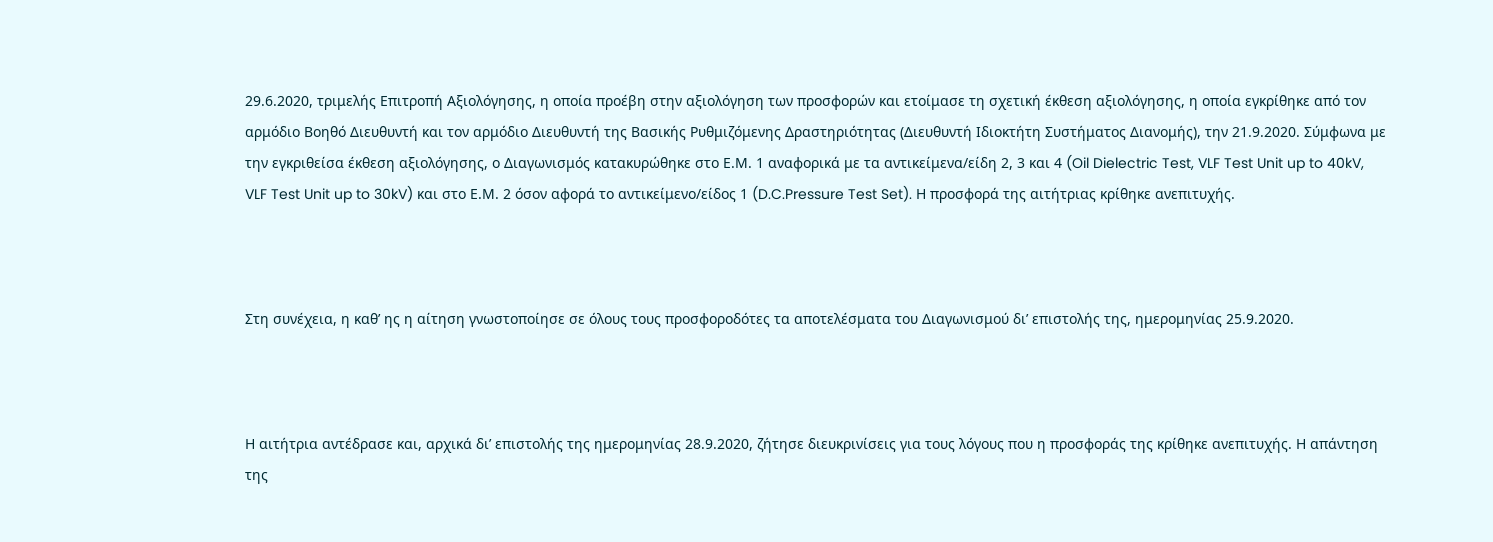29.6.2020, τριμελής Επιτροπή Αξιολόγησης, η οποία προέβη στην αξιολόγηση των προσφορών και ετοίμασε τη σχετική έκθεση αξιολόγησης, η οποία εγκρίθηκε από τον αρμόδιο Βοηθό Διευθυντή και τον αρμόδιο Διευθυντή της Βασικής Ρυθμιζόμενης Δραστηριότητας (Διευθυντή Ιδιοκτήτη Συστήματος Διανομής), την 21.9.2020. Σύμφωνα με την εγκριθείσα έκθεση αξιολόγησης, ο Διαγωνισμός κατακυρώθηκε στο Ε.Μ. 1 αναφορικά με τα αντικείμενα/είδη 2, 3 και 4 (Oil Dielectric Test, VLF Test Unit up to 40kV, VLF Test Unit up to 30kV) και στο Ε.Μ. 2 όσον αφορά το αντικείμενο/είδος 1 (D.C.Pressure Test Set). Η προσφορά της αιτήτριας κρίθηκε ανεπιτυχής.



Στη συνέχεια, η καθ’ ης η αίτηση γνωστοποίησε σε όλους τους προσφοροδότες τα αποτελέσματα του Διαγωνισμού δι’ επιστολής της, ημερομηνίας 25.9.2020.



Η αιτήτρια αντέδρασε και, αρχικά δι’ επιστολής της ημερομηνίας 28.9.2020, ζήτησε διευκρινίσεις για τους λόγους που η προσφοράς της κρίθηκε ανεπιτυχής. Η απάντηση της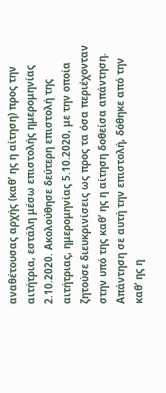αναθέτουσας αρχής (καθ’ ης η αίτηση) προς την αιτήτρια, εστάλη μέσω επιστολής ημερομηνίας 2.10.2020. Ακολούθησε δεύτερη επιστολή της αιτήτριας, ημερομηνίας 5.10.2020, με την οποία ζητούσε διευκρινίσεις ως προς τα όσα περιέχονταν στην υπό της καθ’ ης η αίτηση δοθείσα απάντηση. Απάντηση σε αυτή την επιστολή, δόθηκε από την καθ’ ης η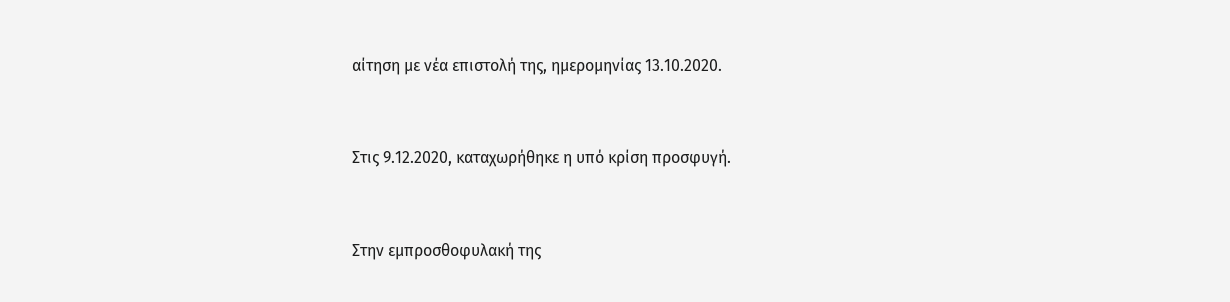αίτηση με νέα επιστολή της, ημερομηνίας 13.10.2020.



Στις 9.12.2020, καταχωρήθηκε η υπό κρίση προσφυγή.



Στην εμπροσθοφυλακή της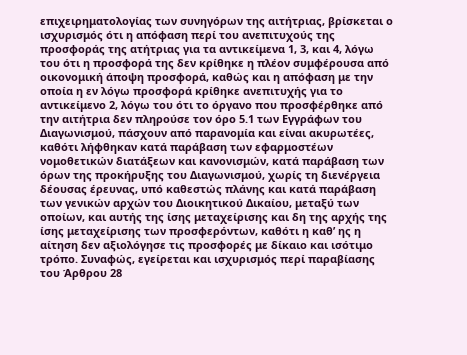επιχειρηματολογίας των συνηγόρων της αιτήτριας, βρίσκεται ο ισχυρισμός ότι η απόφαση περί του ανεπιτυχούς της προσφοράς της ατήτριας για τα αντικείμενα 1, 3, και 4, λόγω του ότι η προσφορά της δεν κρίθηκε η πλέον συμφέρουσα από οικονομική άποψη προσφορά, καθώς και η απόφαση με την οποία η εν λόγω προσφορά κρίθηκε ανεπιτυχής για το αντικείμενο 2, λόγω του ότι το όργανο που προσφέρθηκε από την αιτήτρια δεν πληρούσε τον όρο 5.1 των Εγγράφων του Διαγωνισμού, πάσχουν από παρανομία και είναι ακυρωτέες, καθότι λήφθηκαν κατά παράβαση των εφαρμοστέων νομοθετικών διατάξεων και κανονισμών, κατά παράβαση των όρων της προκήρυξης του Διαγωνισμού, χωρίς τη διενέργεια δέουσας έρευνας, υπό καθεστώς πλάνης και κατά παράβαση των γενικών αρχών του Διοικητικού Δικαίου, μεταξύ των οποίων, και αυτής της ίσης μεταχείρισης και δη της αρχής της ίσης μεταχείρισης των προσφερόντων, καθότι η καθ’ ης η αίτηση δεν αξιολόγησε τις προσφορές με δίκαιο και ισότιμο τρόπο. Συναφώς, εγείρεται και ισχυρισμός περί παραβίασης του Άρθρου 28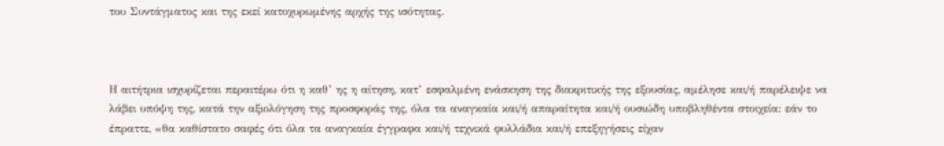του Συντάγματος και της εκεί κατοχυρωμένης αρχής της ισότητας.



Η αιτήτρια ισχυρίζεται περαιτέρω ότι η καθ’ ης η αίτηση, κατ’ εσφαλμένη ενάσκηση της διακριτικής της εξουσίας, αμέλησε και/ή παρέλειψε να λάβει υπόψη της, κατά την αξιολόγηση της προσφοράς της, όλα τα αναγκαία και/ή απαραίτητα και/ή ουσιώδη υποβληθέντα στοιχεία: εάν το έπραττε, «θα καθίστατο σαφές ότι όλα τα αναγκαία έγγραφα και/ή τεχνικά φυλλάδια και/ή επεξηγήσεις είχαν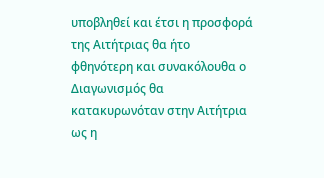υποβληθεί και έτσι η προσφορά της Αιτήτριας θα ήτο φθηνότερη και συνακόλουθα ο Διαγωνισμός θα κατακυρωνόταν στην Αιτήτρια ως η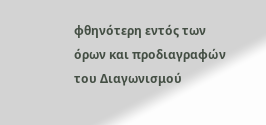φθηνότερη εντός των όρων και προδιαγραφών του Διαγωνισμού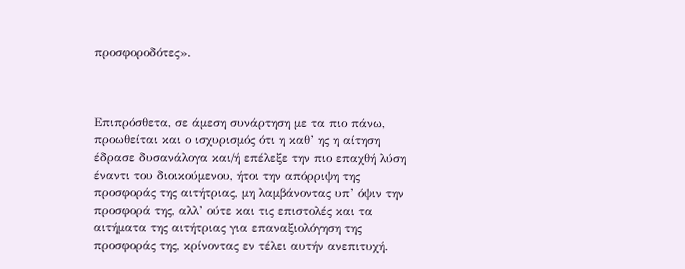προσφοροδότες».



Επιπρόσθετα, σε άμεση συνάρτηση με τα πιο πάνω, προωθείται και ο ισχυρισμός ότι η καθ’ ης η αίτηση έδρασε δυσανάλογα και/ή επέλεξε την πιο επαχθή λύση έναντι του διοικούμενου, ήτοι την απόρριψη της προσφοράς της αιτήτριας, μη λαμβάνοντας υπ’ όψιν την προσφορά της, αλλ’ ούτε και τις επιστολές και τα αιτήματα της αιτήτριας για επαναξιολόγηση της προσφοράς της, κρίνοντας εν τέλει αυτήν ανεπιτυχή.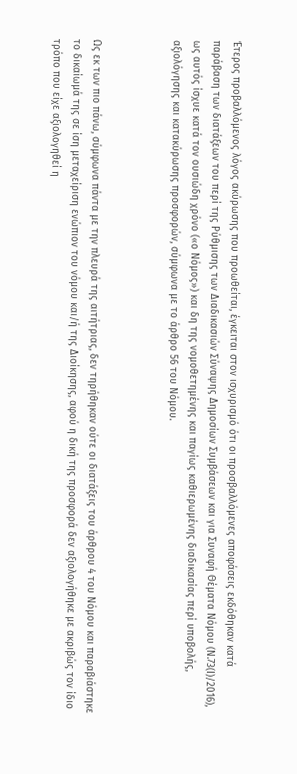Έτερος προβαλλόμενος λόγος ακύρωσης που προωθείται, έγκειται στον ισχυρισμό ότι οι προσβαλλόμενες αποφάσεις εκδόθηκαν κατά παράβαση των διατάξεων του περί της Ρύθμισης των Διαδικασιών Σύναψης Δημοσίων Συμβάσεων και για Συναφή Θέματα Νόμου (Ν.73(Ι)/2016), ως αυτός ίσχυε κατά τον ουσιώδη χρόνο («ο Νόμος») και δη της νομοθετημένης και παγίως καθιερωμένης διαδικασίας περί υποβολής, αξιολόγησης και κατακύρωσης προσφορών, σύμφωνα με το άρθρο 56 του Νόμου.



Ως εκ των πιο πάνω, σύμφωνα πάντα με την πλευρά της αιτήτριας, δεν τηρήθηκαν ούτε οι διατάξεις του άρθρου 4 του Νόμου και παραβιάστηκε το δικαίωμά της σε ίση μεταχείριση ενώπιον του νόμου και/ή της Διοίκησης, αφού η δική της προσφορά δεν αξιολογήθηκε με ακριβώς τον ίδιο τρόπο που είχε αξιολογηθεί η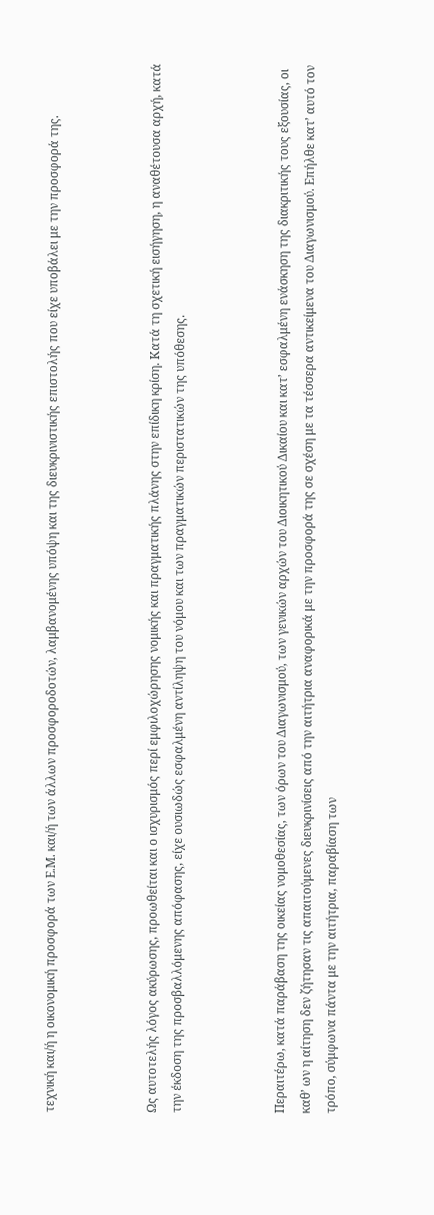τεχνική και/ή η οικονομική προσφορά των Ε.Μ. και/ή των άλλων προσφοροδοτών, λαμβανομένης υπόψη και της διευκρινιστικής επιστολής που είχε υποβάλει με την προσφορά της.



Ως αυτοτελής λόγος ακύρωσης, προωθείται και ο ισχυρισμός περί εμφιλοχώρησης νομικής και πραγματικής πλάνης στην επίδικη κρίση. Κατά τη σχετική εισήγηση, η αναθέτουσα αρχή, κατά την έκδοση της προσβαλλόμενης απόφασης, είχε ουσιωδώς εσφαλμένη αντίληψη του νόμου και των πραγματικών περιστατικών της υπόθεσης.



Περαιτέρω, κατά παράβαση της οικείας νομοθεσίας, των όρων του Διαγωνισμού, των γενικών αρχών του Διοικητικού Δικαίου και κατ’ εσφαλμένη ενάσκηση της διακριτικής τους εξουσίας, οι καθ’ ων η αίτηση δεν ζήτησαν τις απαιτούμενες διευκρινίσεις από την αιτήτρια αναφορικά με την προσφορά της σε σχέση με τα τέσσερα αντικείμενα του Διαγωνισμού. Επήλθε κατ’ αυτό τον τρόπο, σύμφωνα πάντα με την αιτήτρια, παραβίαση των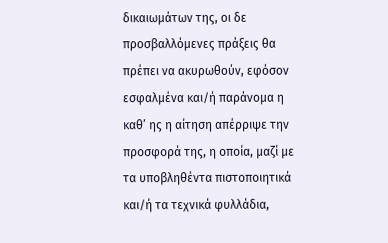δικαιωμάτων της, οι δε προσβαλλόμενες πράξεις θα πρέπει να ακυρωθούν, εφόσον εσφαλμένα και/ή παράνομα η καθ’ ης η αίτηση απέρριψε την προσφορά της, η οποία, μαζί με τα υποβληθέντα πιστοποιητικά και/ή τα τεχνικά φυλλάδια,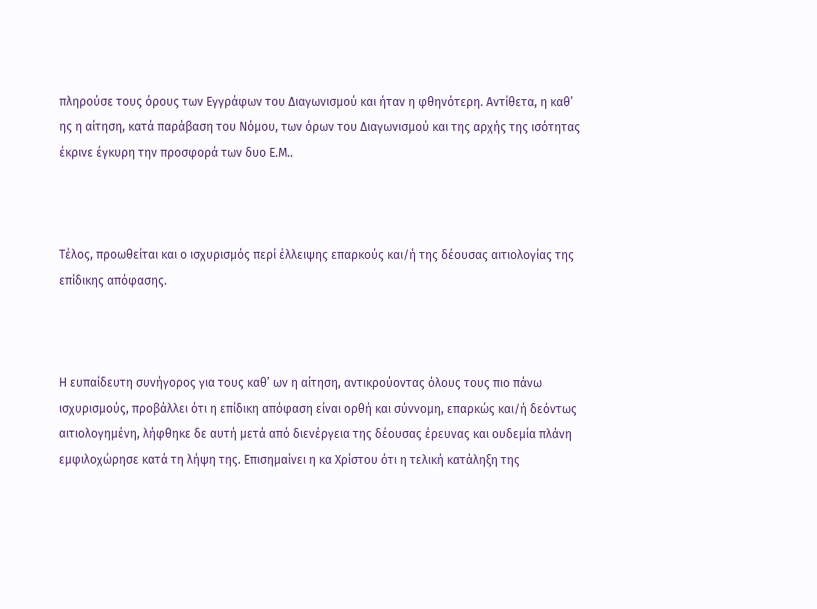πληρούσε τους όρους των Εγγράφων του Διαγωνισμού και ήταν η φθηνότερη. Αντίθετα, η καθ’ ης η αίτηση, κατά παράβαση του Νόμου, των όρων του Διαγωνισμού και της αρχής της ισότητας έκρινε έγκυρη την προσφορά των δυο Ε.Μ..



Τέλος, προωθείται και ο ισχυρισμός περί έλλειψης επαρκούς και/ή της δέουσας αιτιολογίας της επίδικης απόφασης.



Η ευπαίδευτη συνήγορος για τους καθ’ ων η αίτηση, αντικρούοντας όλους τους πιο πάνω ισχυρισμούς, προβάλλει ότι η επίδικη απόφαση είναι ορθή και σύννομη, επαρκώς και/ή δεόντως αιτιολογημένη, λήφθηκε δε αυτή μετά από διενέργεια της δέουσας έρευνας και ουδεμία πλάνη εμφιλοχώρησε κατά τη λήψη της. Επισημαίνει η κα Χρίστου ότι η τελική κατάληξη της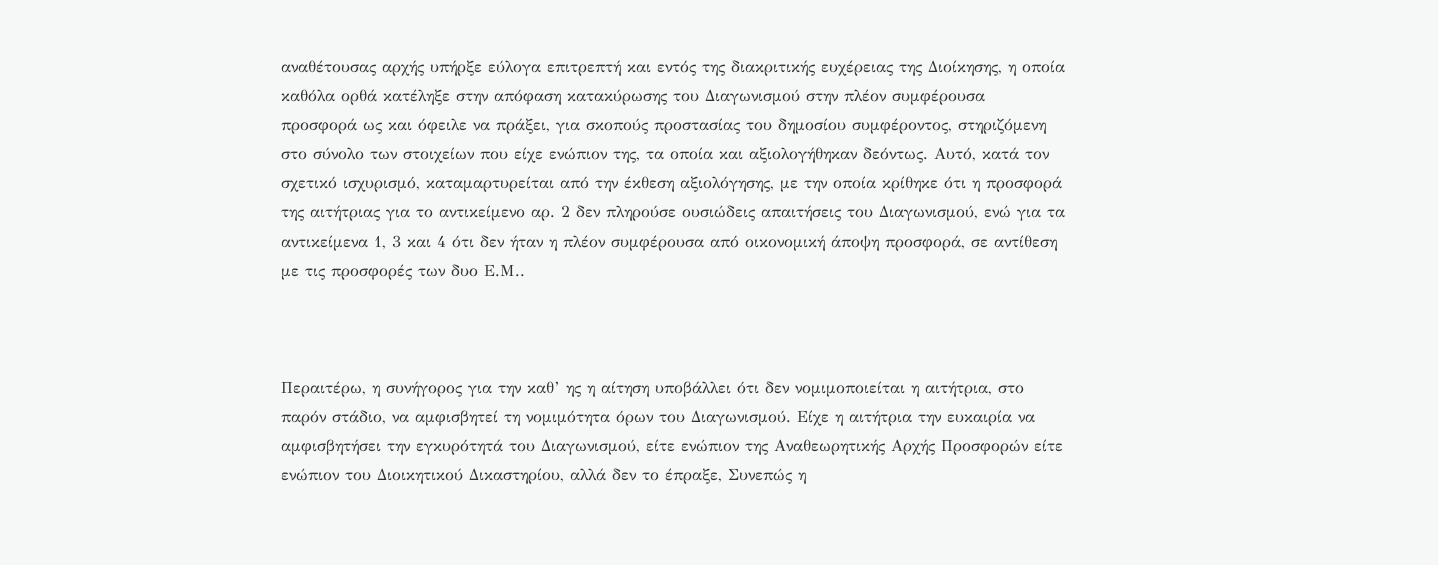αναθέτουσας αρχής υπήρξε εύλογα επιτρεπτή και εντός της διακριτικής ευχέρειας της Διοίκησης, η οποία καθόλα ορθά κατέληξε στην απόφαση κατακύρωσης του Διαγωνισμού στην πλέον συμφέρουσα προσφορά ως και όφειλε να πράξει, για σκοπούς προστασίας του δημοσίου συμφέροντος, στηριζόμενη στο σύνολο των στοιχείων που είχε ενώπιον της, τα οποία και αξιολογήθηκαν δεόντως. Αυτό, κατά τον σχετικό ισχυρισμό, καταμαρτυρείται από την έκθεση αξιολόγησης, με την οποία κρίθηκε ότι η προσφορά της αιτήτριας για το αντικείμενο αρ. 2 δεν πληρούσε ουσιώδεις απαιτήσεις του Διαγωνισμού, ενώ για τα αντικείμενα 1, 3 και 4 ότι δεν ήταν η πλέον συμφέρουσα από οικονομική άποψη προσφορά, σε αντίθεση με τις προσφορές των δυο Ε.Μ..



Περαιτέρω, η συνήγορος για την καθ’ ης η αίτηση υποβάλλει ότι δεν νομιμοποιείται η αιτήτρια, στο παρόν στάδιο, να αμφισβητεί τη νομιμότητα όρων του Διαγωνισμού. Είχε η αιτήτρια την ευκαιρία να αμφισβητήσει την εγκυρότητά του Διαγωνισμού, είτε ενώπιον της Αναθεωρητικής Αρχής Προσφορών είτε ενώπιον του Διοικητικού Δικαστηρίου, αλλά δεν το έπραξε, Συνεπώς η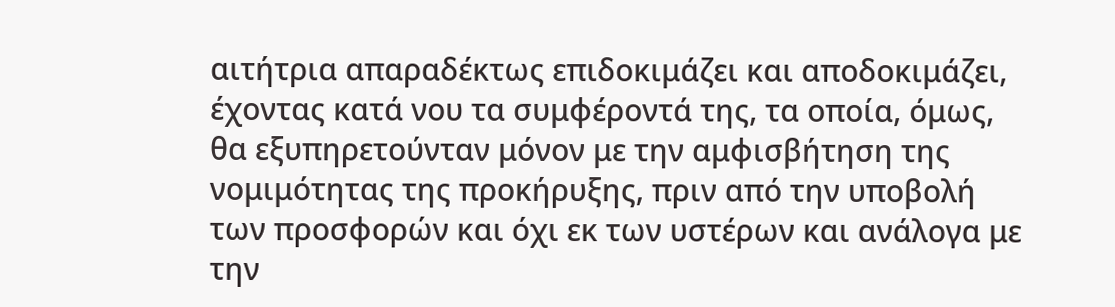αιτήτρια απαραδέκτως επιδοκιμάζει και αποδοκιμάζει, έχοντας κατά νου τα συμφέροντά της, τα οποία, όμως, θα εξυπηρετούνταν μόνον με την αμφισβήτηση της νομιμότητας της προκήρυξης, πριν από την υποβολή των προσφορών και όχι εκ των υστέρων και ανάλογα με την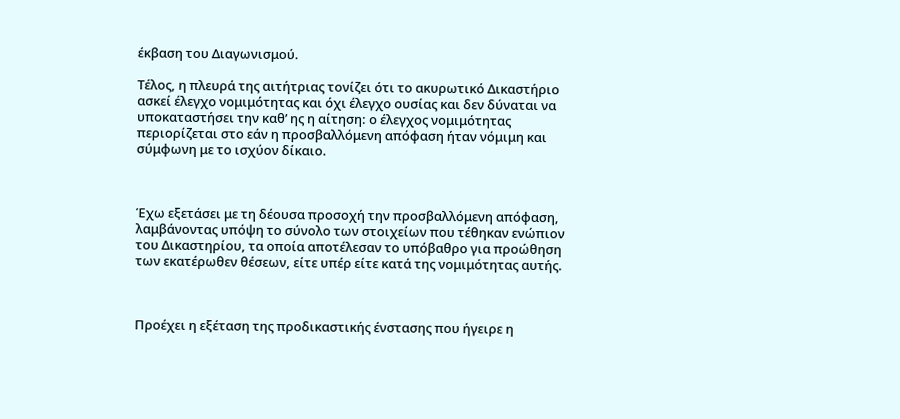έκβαση του Διαγωνισμού.

Τέλος, η πλευρά της αιτήτριας τονίζει ότι το ακυρωτικό Δικαστήριο ασκεί έλεγχο νομιμότητας και όχι έλεγχο ουσίας και δεν δύναται να υποκαταστήσει την καθ’ ης η αίτηση: ο έλεγχος νομιμότητας περιορίζεται στο εάν η προσβαλλόμενη απόφαση ήταν νόμιμη και σύμφωνη με το ισχύον δίκαιο.



Έχω εξετάσει με τη δέουσα προσοχή την προσβαλλόμενη απόφαση, λαμβάνοντας υπόψη το σύνολο των στοιχείων που τέθηκαν ενώπιον του Δικαστηρίου, τα οποία αποτέλεσαν το υπόβαθρο για προώθηση των εκατέρωθεν θέσεων, είτε υπέρ είτε κατά της νομιμότητας αυτής.



Προέχει η εξέταση της προδικαστικής ένστασης που ήγειρε η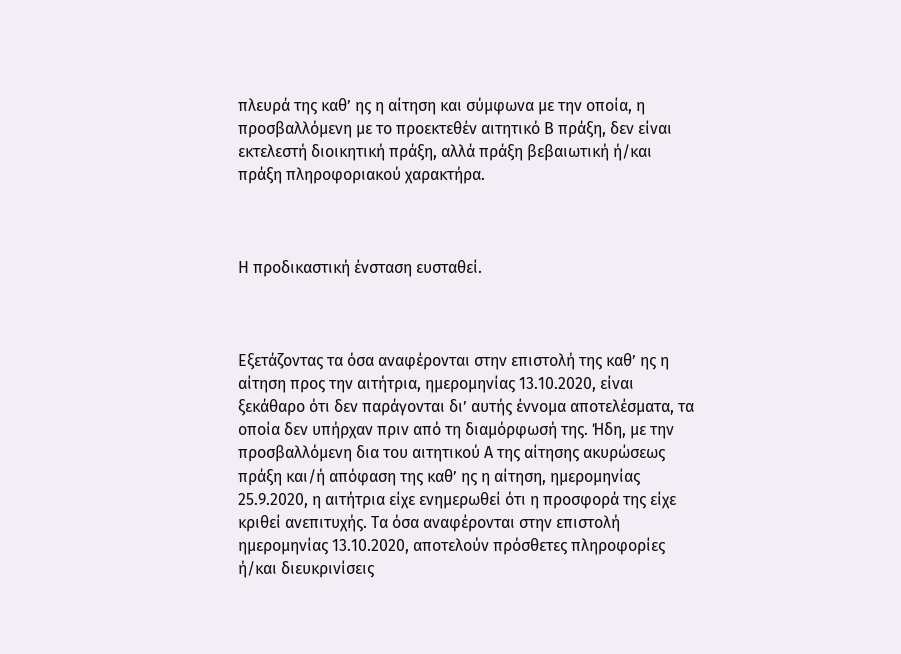πλευρά της καθ’ ης η αίτηση και σύμφωνα με την οποία, η προσβαλλόμενη με το προεκτεθέν αιτητικό Β πράξη, δεν είναι εκτελεστή διοικητική πράξη, αλλά πράξη βεβαιωτική ή/και πράξη πληροφοριακού χαρακτήρα.



Η προδικαστική ένσταση ευσταθεί.



Εξετάζοντας τα όσα αναφέρονται στην επιστολή της καθ’ ης η αίτηση προς την αιτήτρια, ημερομηνίας 13.10.2020, είναι ξεκάθαρο ότι δεν παράγονται δι’ αυτής έννομα αποτελέσματα, τα οποία δεν υπήρχαν πριν από τη διαμόρφωσή της. Ήδη, με την προσβαλλόμενη δια του αιτητικού Α της αίτησης ακυρώσεως πράξη και/ή απόφαση της καθ’ ης η αίτηση, ημερομηνίας 25.9.2020, η αιτήτρια είχε ενημερωθεί ότι η προσφορά της είχε κριθεί ανεπιτυχής. Τα όσα αναφέρονται στην επιστολή ημερομηνίας 13.10.2020, αποτελούν πρόσθετες πληροφορίες ή/και διευκρινίσεις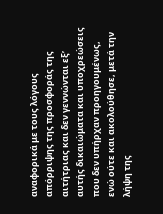αναφορικά με τους λόγους απόρριψης της προσφοράς της αιτήτριας και δεν γεννώνται εξ’ αυτής δικαιώματα και υποχρεώσεις που δεν υπήρχαν προηγουμένως, ενώ ούτε και ακολούθησε, μετά την λήψη της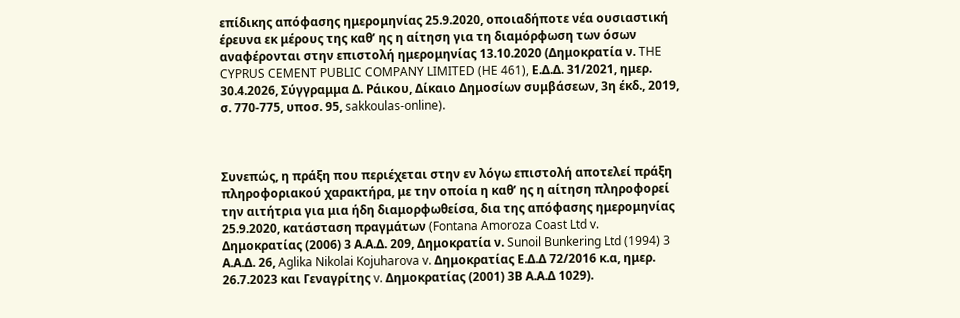επίδικης απόφασης ημερομηνίας 25.9.2020, οποιαδήποτε νέα ουσιαστική έρευνα εκ μέρους της καθ’ ης η αίτηση για τη διαμόρφωση των όσων αναφέρονται στην επιστολή ημερομηνίας 13.10.2020 (Δημοκρατία ν. THE CYPRUS CEMENT PUBLIC COMPANY LIMITED (HE 461), Ε.Δ.Δ. 31/2021, ημερ. 30.4.2026, Σύγγραμμα Δ. Ράικου, Δίκαιο Δημοσίων συμβάσεων, 3η έκδ., 2019, σ. 770-775, υποσ. 95, sakkoulas-online).



Συνεπώς, η πράξη που περιέχεται στην εν λόγω επιστολή αποτελεί πράξη πληροφοριακού χαρακτήρα, με την οποία η καθ’ ης η αίτηση πληροφορεί την αιτήτρια για μια ήδη διαμορφωθείσα, δια της απόφασης ημερομηνίας 25.9.2020, κατάσταση πραγμάτων (Fontana Amoroza Coast Ltd v. Δημοκρατίας (2006) 3 Α.Α.Δ. 209, Δημοκρατία ν. Sunoil Bunkering Ltd (1994) 3 Α.Α.Δ. 26, Aglika Nikolai Kojuharova v. Δημοκρατίας Ε.Δ.Δ 72/2016 κ.α, ημερ. 26.7.2023 και Γεναγρίτης v. Δημοκρατίας (2001) 3Β Α.Α.Δ 1029).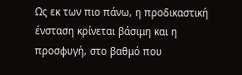Ως εκ των πιο πάνω, η προδικαστική ένσταση κρίνεται βάσιμη και η προσφυγή, στο βαθμό που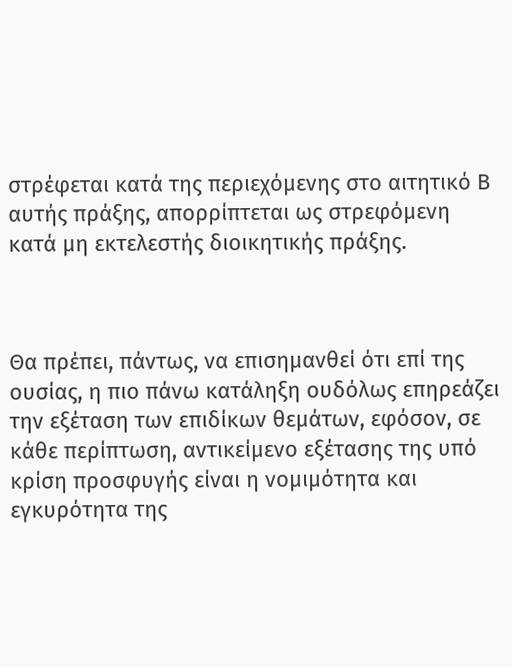στρέφεται κατά της περιεχόμενης στο αιτητικό Β αυτής πράξης, απορρίπτεται ως στρεφόμενη κατά μη εκτελεστής διοικητικής πράξης.



Θα πρέπει, πάντως, να επισημανθεί ότι επί της ουσίας, η πιο πάνω κατάληξη ουδόλως επηρεάζει την εξέταση των επιδίκων θεμάτων, εφόσον, σε κάθε περίπτωση, αντικείμενο εξέτασης της υπό κρίση προσφυγής είναι η νομιμότητα και εγκυρότητα της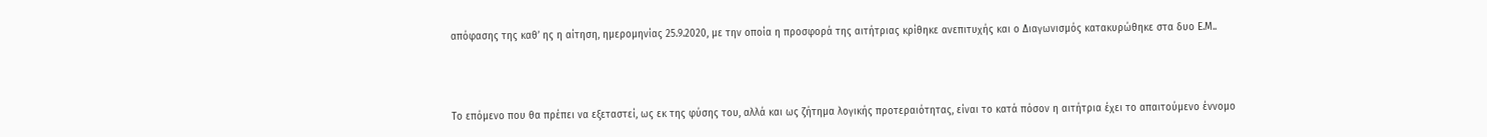απόφασης της καθ’ ης η αίτηση, ημερομηνίας 25.9.2020, με την οποία η προσφορά της αιτήτριας κρίθηκε ανεπιτυχής και ο Διαγωνισμός κατακυρώθηκε στα δυο Ε.Μ..



Το επόμενο που θα πρέπει να εξεταστεί, ως εκ της φύσης του, αλλά και ως ζήτημα λογικής προτεραιότητας, είναι το κατά πόσον η αιτήτρια έχει το απαιτούμενο έννομο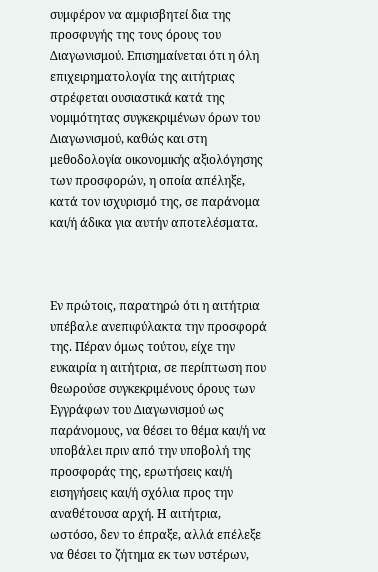συμφέρον να αμφισβητεί δια της προσφυγής της τους όρους του Διαγωνισμού. Επισημαίνεται ότι η όλη επιχειρηματολογία της αιτήτριας στρέφεται ουσιαστικά κατά της νομιμότητας συγκεκριμένων όρων του Διαγωνισμού, καθώς και στη μεθοδολογία οικονομικής αξιολόγησης των προσφορών, η οποία απέληξε, κατά τον ισχυρισμό της, σε παράνομα και/ή άδικα για αυτήν αποτελέσματα.



Εν πρώτοις, παρατηρώ ότι η αιτήτρια υπέβαλε ανεπιφύλακτα την προσφορά της. Πέραν όμως τούτου, είχε την ευκαιρία η αιτήτρια, σε περίπτωση που θεωρούσε συγκεκριμένους όρους των Εγγράφων του Διαγωνισμού ως παράνομους, να θέσει το θέμα και/ή να υποβάλει πριν από την υποβολή της προσφοράς της, ερωτήσεις και/ή εισηγήσεις και/ή σχόλια προς την αναθέτουσα αρχή. Η αιτήτρια, ωστόσο, δεν το έπραξε, αλλά επέλεξε να θέσει το ζήτημα εκ των υστέρων,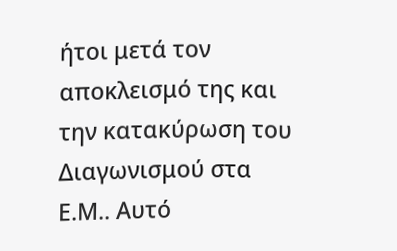ήτοι μετά τον αποκλεισμό της και την κατακύρωση του Διαγωνισμού στα Ε.Μ.. Αυτό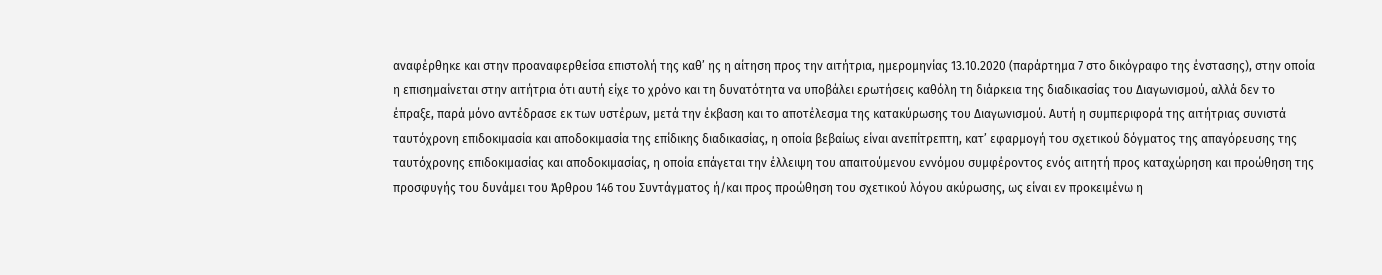αναφέρθηκε και στην προαναφερθείσα επιστολή της καθ’ ης η αίτηση προς την αιτήτρια, ημερομηνίας 13.10.2020 (παράρτημα 7 στο δικόγραφο της ένστασης), στην οποία η επισημαίνεται στην αιτήτρια ότι αυτή είχε το χρόνο και τη δυνατότητα να υποβάλει ερωτήσεις καθόλη τη διάρκεια της διαδικασίας του Διαγωνισμού, αλλά δεν το έπραξε, παρά μόνο αντέδρασε εκ των υστέρων, μετά την έκβαση και το αποτέλεσμα της κατακύρωσης του Διαγωνισμού. Αυτή η συμπεριφορά της αιτήτριας συνιστά ταυτόχρονη επιδοκιμασία και αποδοκιμασία της επίδικης διαδικασίας, η οποία βεβαίως είναι ανεπίτρεπτη, κατ’ εφαρμογή του σχετικού δόγματος της απαγόρευσης της ταυτόχρονης επιδοκιμασίας και αποδοκιμασίας, η οποία επάγεται την έλλειψη του απαιτούμενου εννόμου συμφέροντος ενός αιτητή προς καταχώρηση και προώθηση της προσφυγής του δυνάμει του Άρθρου 146 του Συντάγματος ή/και προς προώθηση του σχετικού λόγου ακύρωσης, ως είναι εν προκειμένω η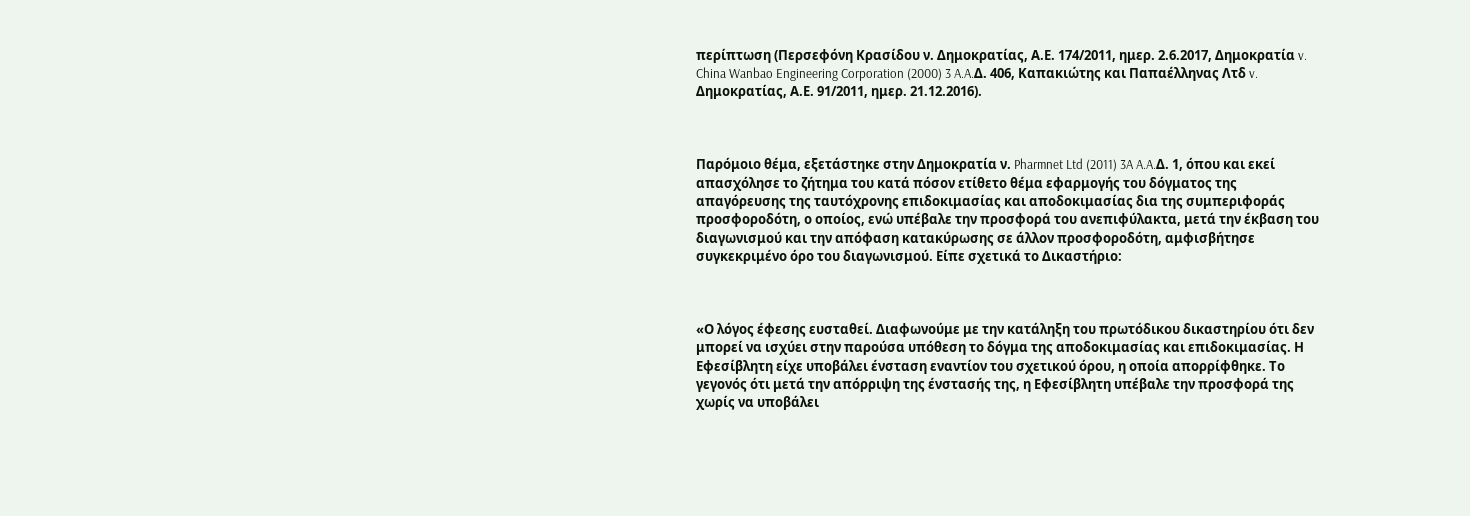περίπτωση (Περσεφόνη Κρασίδου ν. Δημοκρατίας, Α.Ε. 174/2011, ημερ. 2.6.2017, Δημοκρατία v. China Wanbao Engineering Corporation (2000) 3 A.A.Δ. 406, Καπακιώτης και Παπαέλληνας Λτδ v. Δημοκρατίας, Α.Ε. 91/2011, ημερ. 21.12.2016).



Παρόμοιο θέμα, εξετάστηκε στην Δημοκρατία ν. Pharmnet Ltd (2011) 3A A.A.Δ. 1, όπου και εκεί απασχόλησε το ζήτημα του κατά πόσον ετίθετο θέμα εφαρμογής του δόγματος της απαγόρευσης της ταυτόχρονης επιδοκιμασίας και αποδοκιμασίας δια της συμπεριφοράς προσφοροδότη, ο οποίος, ενώ υπέβαλε την προσφορά του ανεπιφύλακτα, μετά την έκβαση του διαγωνισμού και την απόφαση κατακύρωσης σε άλλον προσφοροδότη, αμφισβήτησε συγκεκριμένο όρο του διαγωνισμού. Είπε σχετικά το Δικαστήριο:



«Ο λόγος έφεσης ευσταθεί. Διαφωνούμε με την κατάληξη του πρωτόδικου δικαστηρίου ότι δεν μπορεί να ισχύει στην παρούσα υπόθεση το δόγμα της αποδοκιμασίας και επιδοκιμασίας. Η Εφεσίβλητη είχε υποβάλει ένσταση εναντίον του σχετικού όρου, η οποία απορρίφθηκε. Το γεγονός ότι μετά την απόρριψη της ένστασής της, η Εφεσίβλητη υπέβαλε την προσφορά της χωρίς να υποβάλει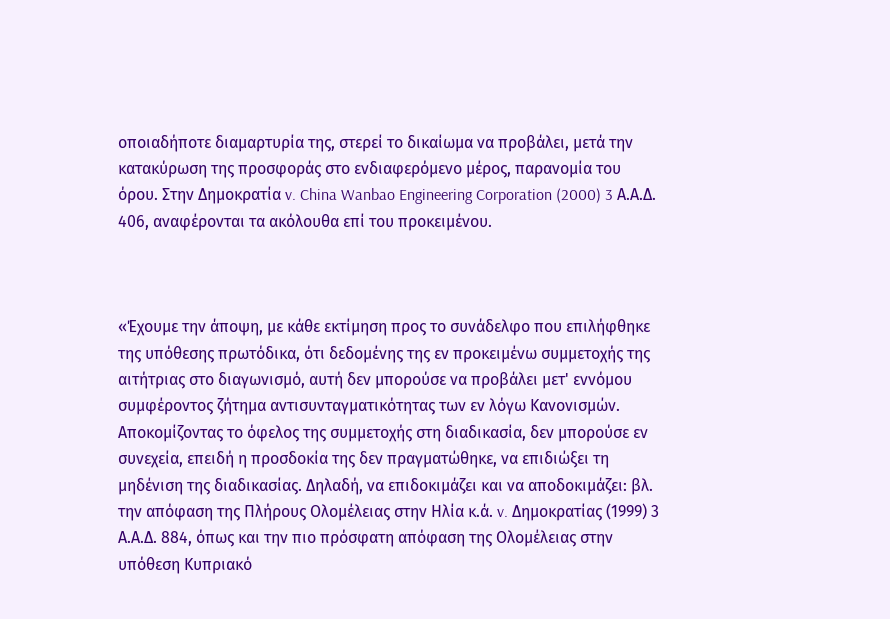οποιαδήποτε διαμαρτυρία της, στερεί το δικαίωμα να προβάλει, μετά την κατακύρωση της προσφοράς στο ενδιαφερόμενο μέρος, παρανομία του όρου. Στην Δημοκρατία v. China Wanbao Engineering Corporation (2000) 3 Α.Α.Δ. 406, αναφέρονται τα ακόλουθα επί του προκειμένου.



«Έχουμε την άποψη, με κάθε εκτίμηση προς το συνάδελφο που επιλήφθηκε της υπόθεσης πρωτόδικα, ότι δεδομένης της εν προκειμένω συμμετοχής της αιτήτριας στο διαγωνισμό, αυτή δεν μπορούσε να προβάλει μετ' εννόμου συμφέροντος ζήτημα αντισυνταγματικότητας των εν λόγω Κανονισμών. Αποκομίζοντας το όφελος της συμμετοχής στη διαδικασία, δεν μπορούσε εν συνεχεία, επειδή η προσδοκία της δεν πραγματώθηκε, να επιδιώξει τη μηδένιση της διαδικασίας. Δηλαδή, να επιδοκιμάζει και να αποδοκιμάζει: βλ. την απόφαση της Πλήρους Ολομέλειας στην Ηλία κ.ά. v. Δημοκρατίας (1999) 3 Α.Α.Δ. 884, όπως και την πιο πρόσφατη απόφαση της Ολομέλειας στην υπόθεση Κυπριακό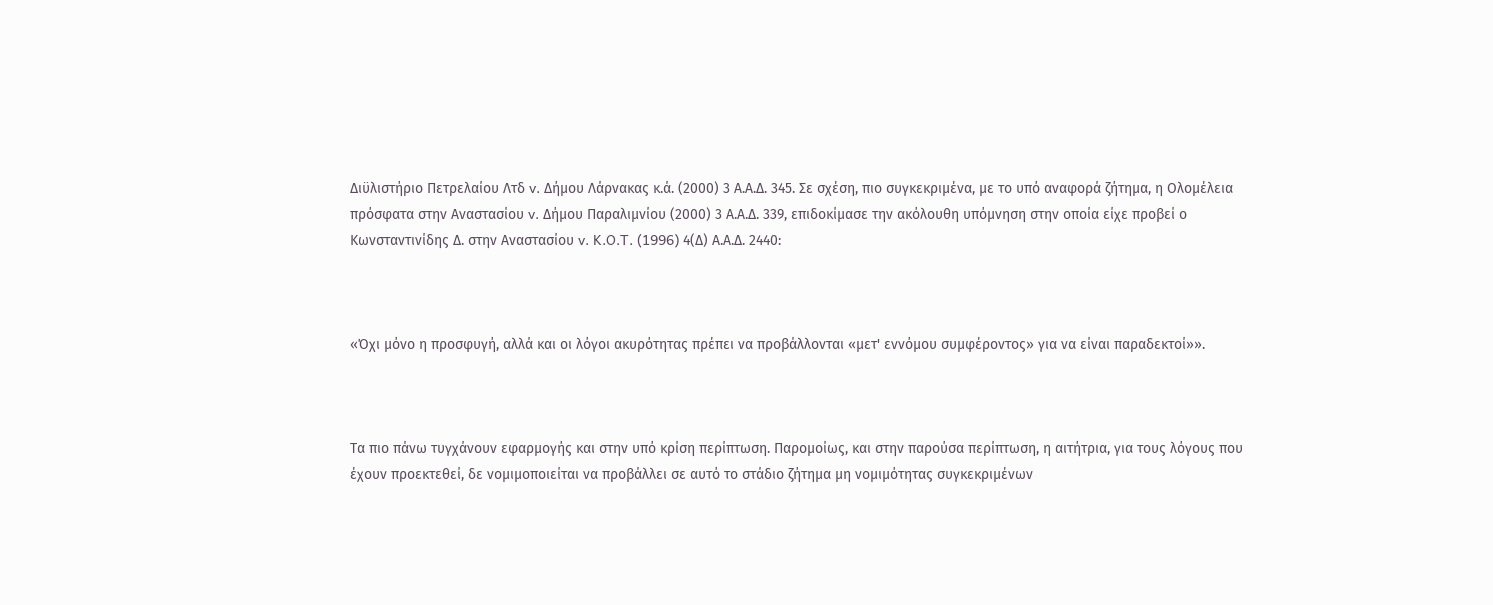Διϋλιστήριο Πετρελαίου Λτδ v. Δήμου Λάρνακας κ.ά. (2000) 3 Α.Α.Δ. 345. Σε σχέση, πιο συγκεκριμένα, με το υπό αναφορά ζήτημα, η Ολομέλεια πρόσφατα στην Αναστασίου v. Δήμου Παραλιμνίου (2000) 3 Α.Α.Δ. 339, επιδοκίμασε την ακόλουθη υπόμνηση στην οποία είχε προβεί ο Κωνσταντινίδης Δ. στην Αναστασίου v. K.O.T. (1996) 4(Δ) Α.Α.Δ. 2440:



«Όχι μόνο η προσφυγή, αλλά και οι λόγοι ακυρότητας πρέπει να προβάλλονται «μετ' εννόμου συμφέροντος» για να είναι παραδεκτοί»».



Τα πιο πάνω τυγχάνουν εφαρμογής και στην υπό κρίση περίπτωση. Παρομοίως, και στην παρούσα περίπτωση, η αιτήτρια, για τους λόγους που έχουν προεκτεθεί, δε νομιμοποιείται να προβάλλει σε αυτό το στάδιο ζήτημα μη νομιμότητας συγκεκριμένων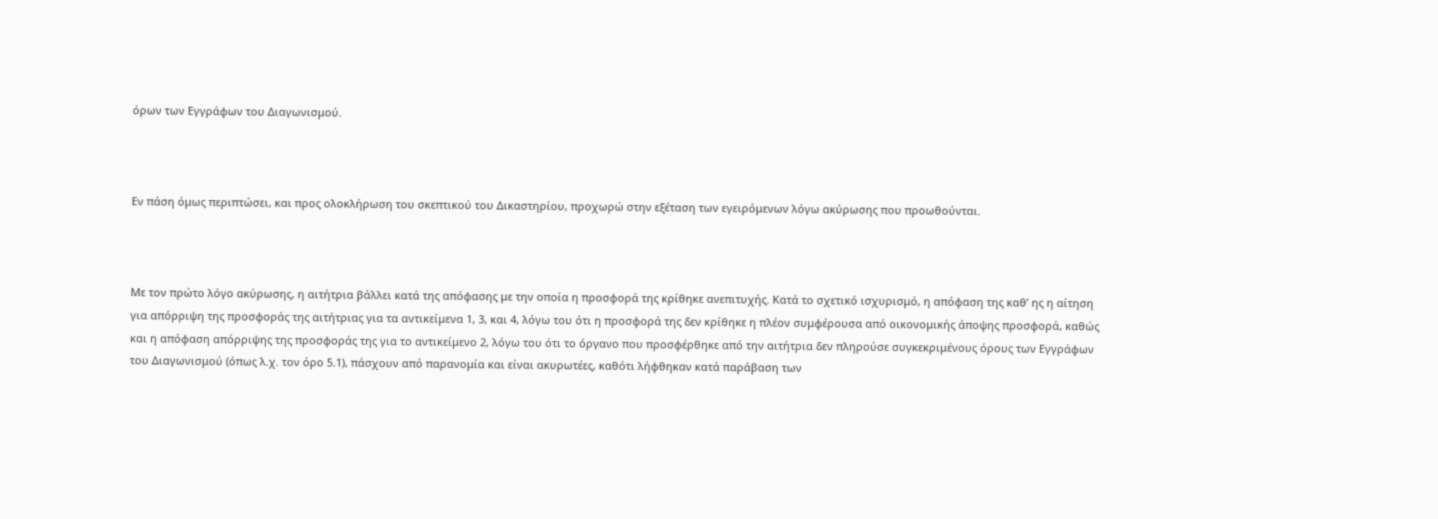όρων των Εγγράφων του Διαγωνισμού.



Εν πάση όμως περιπτώσει, και προς ολοκλήρωση του σκεπτικού του Δικαστηρίου, προχωρώ στην εξέταση των εγειρόμενων λόγω ακύρωσης που προωθούνται.



Με τον πρώτο λόγο ακύρωσης, η αιτήτρια βάλλει κατά της απόφασης με την οποία η προσφορά της κρίθηκε ανεπιτυχής. Κατά το σχετικό ισχυρισμό, η απόφαση της καθ’ ης η αίτηση για απόρριψη της προσφοράς της αιτήτριας για τα αντικείμενα 1, 3, και 4, λόγω του ότι η προσφορά της δεν κρίθηκε η πλέον συμφέρουσα από οικονομικής άποψης προσφορά, καθώς και η απόφαση απόρριψης της προσφοράς της για το αντικείμενο 2, λόγω του ότι το όργανο που προσφέρθηκε από την αιτήτρια δεν πληρούσε συγκεκριμένους όρους των Εγγράφων του Διαγωνισμού (όπως λ.χ. τον όρο 5.1), πάσχουν από παρανομία και είναι ακυρωτέες, καθότι λήφθηκαν κατά παράβαση των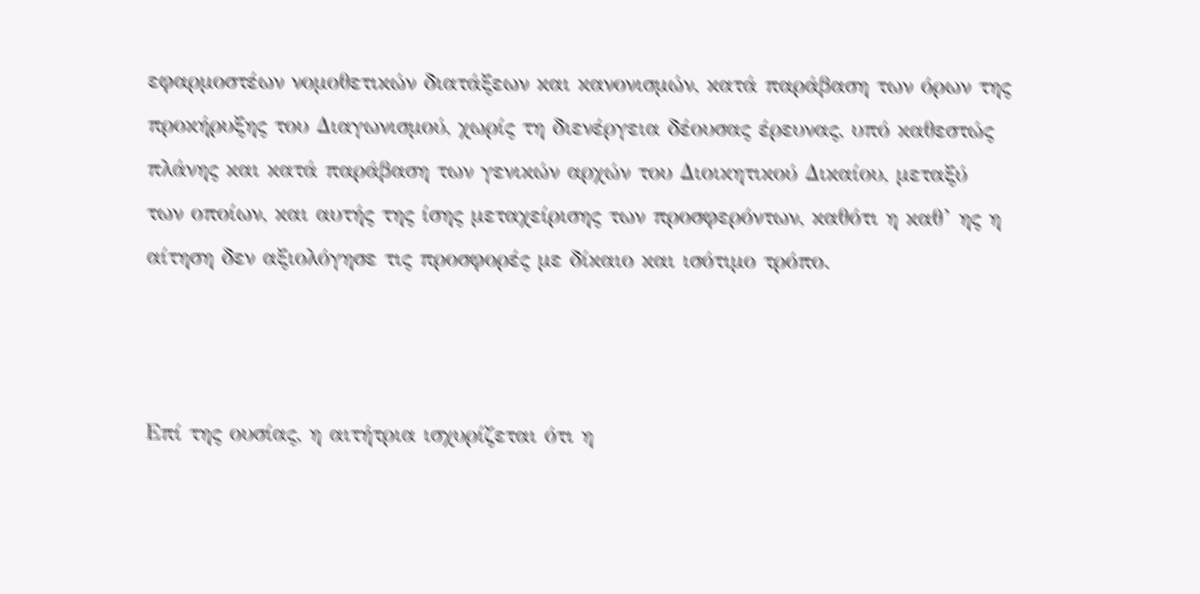εφαρμοστέων νομοθετικών διατάξεων και κανονισμών, κατά παράβαση των όρων της προκήρυξης του Διαγωνισμού, χωρίς τη διενέργεια δέουσας έρευνας, υπό καθεστώς πλάνης και κατά παράβαση των γενικών αρχών του Διοικητικού Δικαίου, μεταξύ των οποίων, και αυτής της ίσης μεταχείρισης των προσφερόντων, καθότι η καθ’ ης η αίτηση δεν αξιολόγησε τις προσφορές με δίκαιο και ισότιμο τρόπο.



Επί της ουσίας, η αιτήτρια ισχυρίζεται ότι η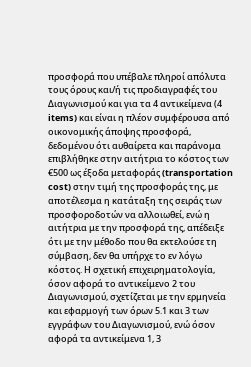προσφορά που υπέβαλε πληροί απόλυτα τους όρους και/ή τις προδιαγραφές του Διαγωνισμού και για τα 4 αντικείμενα (4 items) και είναι η πλέον συμφέρουσα από οικονομικής άποψης προσφορά, δεδομένου ότι αυθαίρετα και παράνομα επιβλήθηκε στην αιτήτρια το κόστος των €500 ως έξοδα μεταφοράς (transportation cost) στην τιμή της προσφοράς της, με αποτέλεσμα η κατάταξη της σειράς των προσφοροδοτών να αλλοιωθεί, ενώ η αιτήτρια με την προσφορά της, απέδειξε ότι με την μέθοδο που θα εκτελούσε τη σύμβαση, δεν θα υπήρχε το εν λόγω κόστος. Η σχετική επιχειρηματολογία, όσον αφορά το αντικείμενο 2 του Διαγωνισμού, σχετίζεται με την ερμηνεία και εφαρμογή των όρων 5.1 και 3 των εγγράφων του Διαγωνισμού, ενώ όσον αφορά τα αντικείμενα 1, 3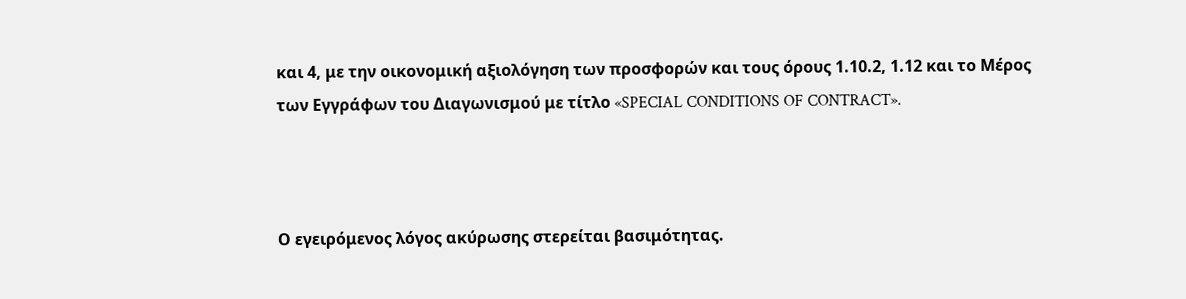και 4, με την οικονομική αξιολόγηση των προσφορών και τους όρους 1.10.2, 1.12 και το Μέρος των Εγγράφων του Διαγωνισμού με τίτλο «SPECIAL CONDITIONS OF CONTRACT».



Ο εγειρόμενος λόγος ακύρωσης στερείται βασιμότητας.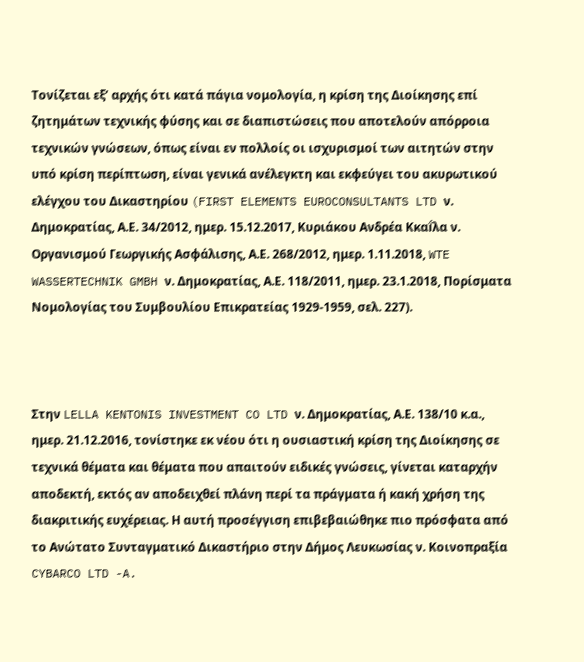Τονίζεται εξ’ αρχής ότι κατά πάγια νομολογία, η κρίση της Διοίκησης επί ζητημάτων τεχνικής φύσης και σε διαπιστώσεις που αποτελούν απόρροια τεχνικών γνώσεων, όπως είναι εν πολλοίς οι ισχυρισμοί των αιτητών στην υπό κρίση περίπτωση, είναι γενικά ανέλεγκτη και εκφεύγει του ακυρωτικού ελέγχου του Δικαστηρίου (FIRST ELEMENTS EUROCONSULTANTS LTD ν. Δημοκρατίας, Α.Ε. 34/2012, ημερ. 15.12.2017, Κυριάκου Ανδρέα Κκαḯλα ν. Οργανισμού Γεωργικής Ασφάλισης, Α.Ε. 268/2012, ημερ. 1.11.2018, WTE WASSERTECHNIK GMBH ν. Δημοκρατίας, Α.Ε. 118/2011, ημερ. 23.1.2018, Πορίσματα Νομολογίας του Συμβουλίου Επικρατείας 1929-1959, σελ. 227).



Στην LELLA KENTONIS INVESTMENT CO LTD ν. Δημοκρατίας, Α.Ε. 138/10 κ.α., ημερ. 21.12.2016, τονίστηκε εκ νέου ότι η ουσιαστική κρίση της Διοίκησης σε τεχνικά θέματα και θέματα που απαιτούν ειδικές γνώσεις, γίνεται καταρχήν αποδεκτή, εκτός αν αποδειχθεί πλάνη περί τα πράγματα ή κακή χρήση της διακριτικής ευχέρειας. Η αυτή προσέγγιση επιβεβαιώθηκε πιο πρόσφατα από το Ανώτατο Συνταγματικό Δικαστήριο στην Δήμος Λευκωσίας ν. Κοινοπραξία CYBARCO LTD -A.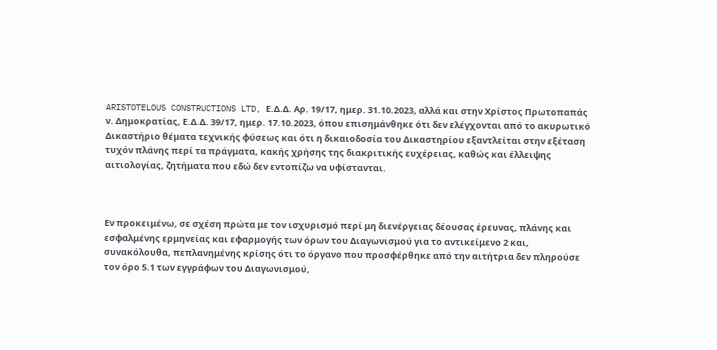ARISTOTELOUS CONSTRUCTIONS LTD, Ε.Δ.Δ. Αρ. 19/17, ημερ. 31.10.2023, αλλά και στην Χρίστος Πρωτοπαπάς ν. Δημοκρατίας, Ε.Δ.Δ. 39/17, ημερ. 17.10.2023, όπου επισημάνθηκε ότι δεν ελέγχονται από το ακυρωτικό Δικαστήριο θέματα τεχνικής φύσεως και ότι η δικαιοδοσία του Δικαστηρίου εξαντλείται στην εξέταση τυχόν πλάνης περί τα πράγματα, κακής χρήσης της διακριτικής ευχέρειας, καθώς και έλλειψης αιτιολογίας, ζητήματα που εδώ δεν εντοπίζω να υφίστανται.



Εν προκειμένω, σε σχέση πρώτα με τον ισχυρισμό περί μη διενέργειας δέουσας έρευνας, πλάνης και εσφαλμένης ερμηνείας και εφαρμογής των όρων του Διαγωνισμού για το αντικείμενο 2 και, συνακόλουθα, πεπλανημένης κρίσης ότι το όργανο που προσφέρθηκε από την αιτήτρια δεν πληρούσε τον όρο 5.1 των εγγράφων του Διαγωνισμού,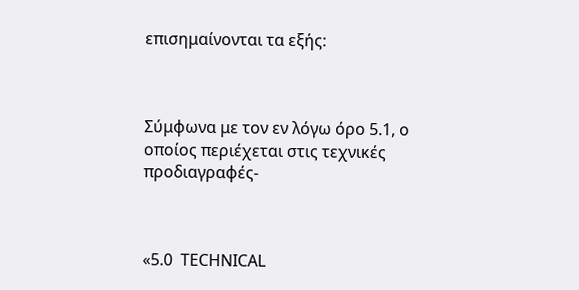επισημαίνονται τα εξής:



Σύμφωνα με τον εν λόγω όρο 5.1, ο οποίος περιέχεται στις τεχνικές προδιαγραφές-



«5.0  TECHNICAL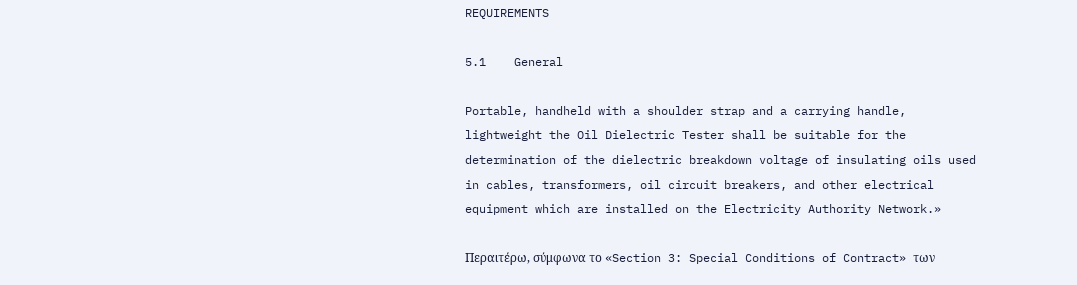REQUIREMENTS

5.1    General

Portable, handheld with a shoulder strap and a carrying handle, lightweight the Oil Dielectric Tester shall be suitable for the determination of the dielectric breakdown voltage of insulating oils used in cables, transformers, oil circuit breakers, and other electrical equipment which are installed on the Electricity Authority Network.»

Περαιτέρω, σύμφωνα το «Section 3: Special Conditions of Contract» των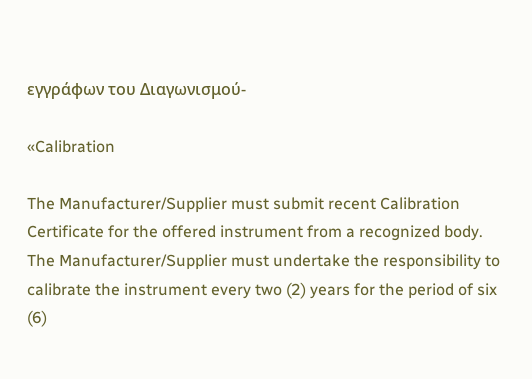εγγράφων του Διαγωνισμού-

«Calibration

The Manufacturer/Supplier must submit recent Calibration Certificate for the offered instrument from a recognized body. The Manufacturer/Supplier must undertake the responsibility to calibrate the instrument every two (2) years for the period of six (6)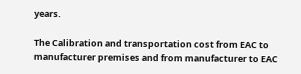years.

The Calibration and transportation cost from EAC to manufacturer premises and from manufacturer to EAC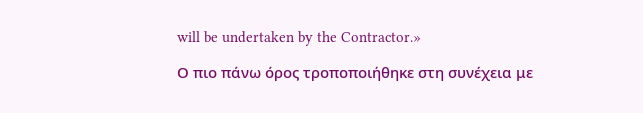will be undertaken by the Contractor.»

Ο πιο πάνω όρος τροποποιήθηκε στη συνέχεια με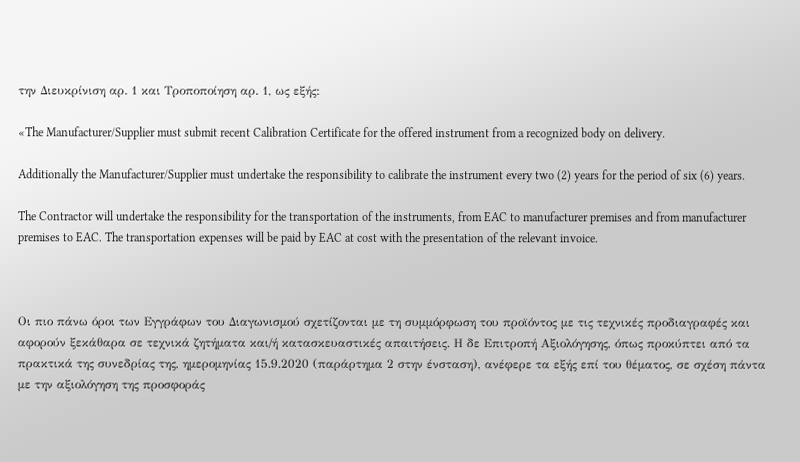την Διευκρίνιση αρ. 1 και Τροποποίηση αρ. 1, ως εξής:

«The Manufacturer/Supplier must submit recent Calibration Certificate for the offered instrument from a recognized body on delivery.

Additionally the Manufacturer/Supplier must undertake the responsibility to calibrate the instrument every two (2) years for the period of six (6) years.

The Contractor will undertake the responsibility for the transportation of the instruments, from EAC to manufacturer premises and from manufacturer premises to EAC. The transportation expenses will be paid by EAC at cost with the presentation of the relevant invoice.



Οι πιο πάνω όροι των Εγγράφων του Διαγωνισμού σχετίζονται με τη συμμόρφωση του προϊόντος με τις τεχνικές προδιαγραφές και αφορούν ξεκάθαρα σε τεχνικά ζητήματα και/ή κατασκευαστικές απαιτήσεις. Η δε Επιτροπή Αξιολόγησης, όπως προκύπτει από τα πρακτικά της συνεδρίας της, ημερομηνίας 15.9.2020 (παράρτημα 2 στην ένσταση), ανέφερε τα εξής επί του θέματος, σε σχέση πάντα με την αξιολόγηση της προσφοράς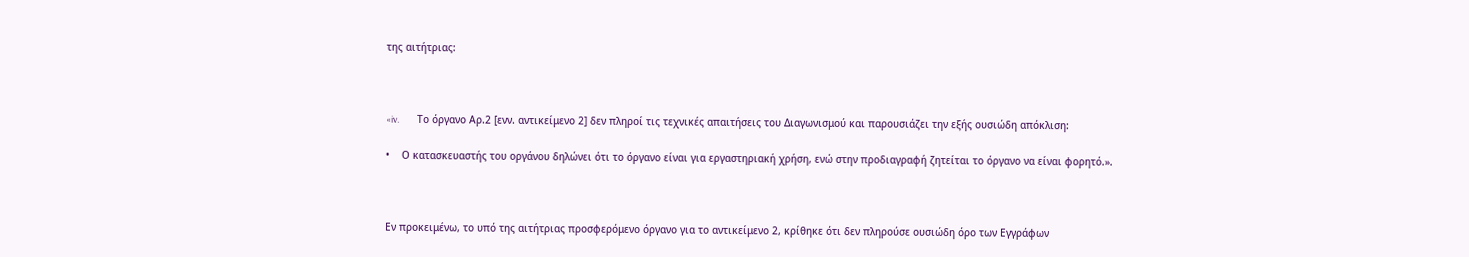της αιτήτριας:



«iv.         Το όργανο Αρ.2 [ενν. αντικείμενο 2] δεν πληροί τις τεχνικές απαιτήσεις του Διαγωνισμού και παρουσιάζει την εξής ουσιώδη απόκλιση:

•    Ο κατασκευαστής του οργάνου δηλώνει ότι το όργανο είναι για εργαστηριακή χρήση, ενώ στην προδιαγραφή ζητείται το όργανο να είναι φορητό.».



Εν προκειμένω, το υπό της αιτήτριας προσφερόμενο όργανο για το αντικείμενο 2, κρίθηκε ότι δεν πληρούσε ουσιώδη όρο των Εγγράφων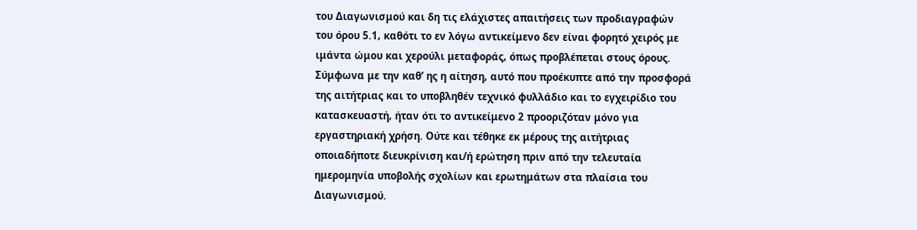του Διαγωνισμού και δη τις ελάχιστες απαιτήσεις των προδιαγραφών του όρου 5.1, καθότι το εν λόγω αντικείμενο δεν είναι φορητό χειρός με ιμάντα ώμου και χερούλι μεταφοράς, όπως προβλέπεται στους όρους. Σύμφωνα με την καθ’ ης η αίτηση, αυτό που προέκυπτε από την προσφορά της αιτήτριας και το υποβληθέν τεχνικό φυλλάδιο και το εγχειρίδιο του κατασκευαστή, ήταν ότι το αντικείμενο 2 προοριζόταν μόνο για εργαστηριακή χρήση. Ούτε και τέθηκε εκ μέρους της αιτήτριας οποιαδήποτε διευκρίνιση και/ή ερώτηση πριν από την τελευταία ημερομηνία υποβολής σχολίων και ερωτημάτων στα πλαίσια του Διαγωνισμού.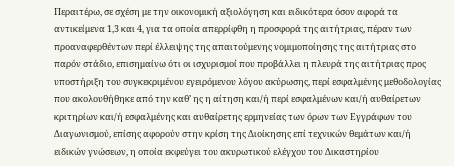Περαιτέρω, σε σχέση με την οικονομική αξιολόγηση και ειδικότερα όσον αφορά τα αντικείμενα 1,3 και 4, για τα οποία απερρίφθη η προσφορά της αιτήτριας, πέραν των προαναφερθέντων περί έλλειψης της απαιτούμενης νομιμοποίησης της αιτήτριας στο παρόν στάδιο, επισημαίνω ότι οι ισχυρισμοί που προβάλλει η πλευρά της αιτήτριας προς υποστήριξη του συγκεκριμένου εγειρόμενου λόγου ακύρωσης, περί εσφαλμένης μεθοδολογίας που ακολουθήθηκε από την καθ’ ης η αίτηση και/ή περί εσφαλμένων και/ή αυθαίρετων κριτηρίων και/ή εσφαλμένης και αυθαίρετης ερμηνείας των όρων των Εγγράφων του Διαγωνισμού, επίσης αφορούν στην κρίση της Διοίκησης επί τεχνικών θεμάτων και/ή ειδικών γνώσεων, η οποία εκφεύγει του ακυρωτικού ελέγχου του Δικαστηρίου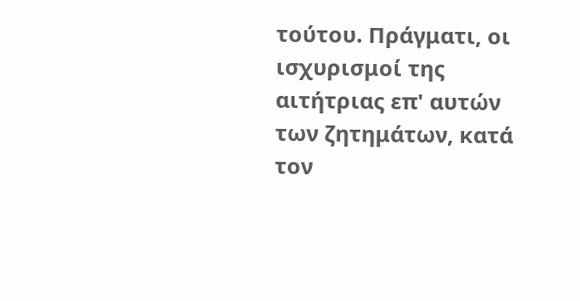τούτου. Πράγματι, οι ισχυρισμοί της αιτήτριας επ' αυτών των ζητημάτων, κατά τον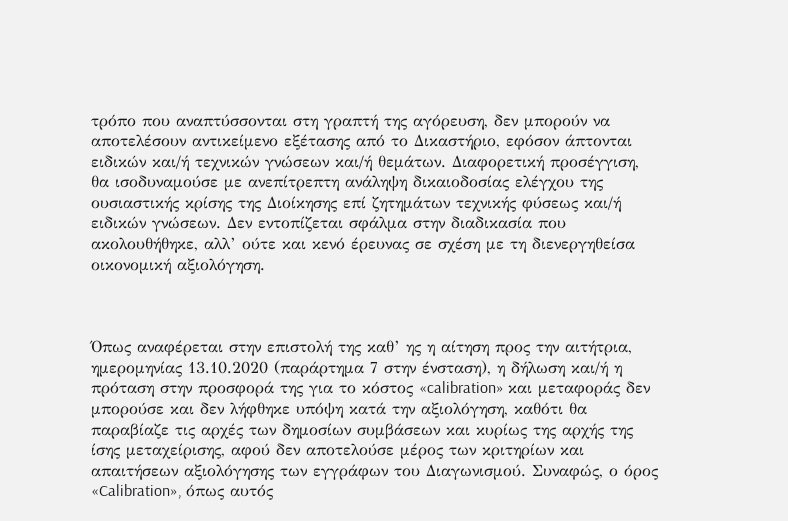τρόπο που αναπτύσσονται στη γραπτή της αγόρευση, δεν μπορούν να αποτελέσουν αντικείμενο εξέτασης από το Δικαστήριο, εφόσον άπτονται ειδικών και/ή τεχνικών γνώσεων και/ή θεμάτων. Διαφορετική προσέγγιση, θα ισοδυναμούσε με ανεπίτρεπτη ανάληψη δικαιοδοσίας ελέγχου της ουσιαστικής κρίσης της Διοίκησης επί ζητημάτων τεχνικής φύσεως και/ή ειδικών γνώσεων. Δεν εντοπίζεται σφάλμα στην διαδικασία που ακολουθήθηκε, αλλ’ ούτε και κενό έρευνας σε σχέση με τη διενεργηθείσα οικονομική αξιολόγηση.



Όπως αναφέρεται στην επιστολή της καθ’ ης η αίτηση προς την αιτήτρια, ημερομηνίας 13.10.2020 (παράρτημα 7 στην ένσταση), η δήλωση και/ή η πρόταση στην προσφορά της για το κόστος «calibration» και μεταφοράς δεν μπορούσε και δεν λήφθηκε υπόψη κατά την αξιολόγηση, καθότι θα παραβίαζε τις αρχές των δημοσίων συμβάσεων και κυρίως της αρχής της ίσης μεταχείρισης, αφού δεν αποτελούσε μέρος των κριτηρίων και απαιτήσεων αξιολόγησης των εγγράφων του Διαγωνισμού. Συναφώς, ο όρος «Calibration», όπως αυτός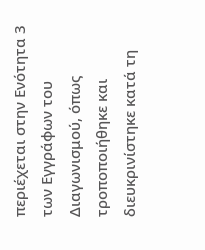περιέχεται στην Ενότητα 3 των Εγγράφων του Διαγωνισμού, όπως τροποποιήθηκε και διευκρινίστηκε κατά τη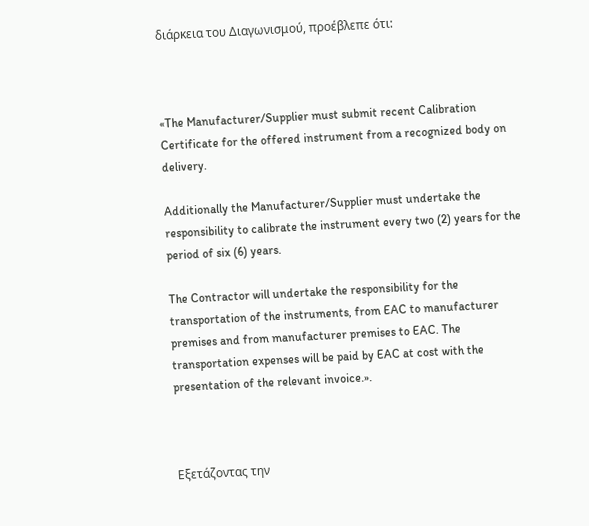διάρκεια του Διαγωνισμού, προέβλεπε ότι:



«The Manufacturer/Supplier must submit recent Calibration Certificate for the offered instrument from a recognized body on delivery.

Additionally the Manufacturer/Supplier must undertake the responsibility to calibrate the instrument every two (2) years for the period of six (6) years.

The Contractor will undertake the responsibility for the transportation of the instruments, from EAC to manufacturer premises and from manufacturer premises to EAC. The transportation expenses will be paid by EAC at cost with the presentation of the relevant invoice.».



Εξετάζοντας την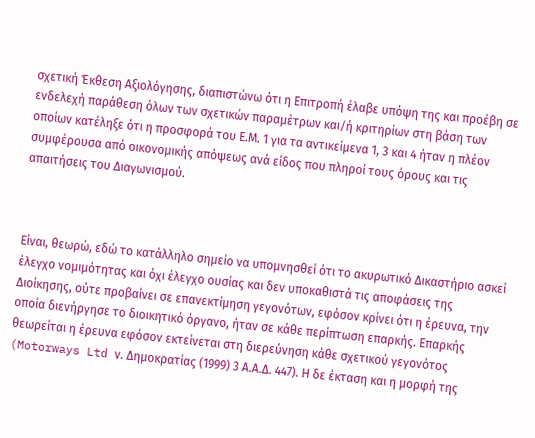σχετική Έκθεση Αξιολόγησης, διαπιστώνω ότι η Επιτροπή έλαβε υπόψη της και προέβη σε ενδελεχή παράθεση όλων των σχετικών παραμέτρων και/ή κριτηρίων στη βάση των οποίων κατέληξε ότι η προσφορά του Ε.Μ. 1 για τα αντικείμενα 1, 3 και 4 ήταν η πλέον συμφέρουσα από οικονομικής απόψεως ανά είδος που πληροί τους όρους και τις απαιτήσεις του Διαγωνισμού.



Είναι, θεωρώ, εδώ το κατάλληλο σημείο να υπομνησθεί ότι το ακυρωτικό Δικαστήριο ασκεί έλεγχο νομιμότητας και όχι έλεγχο ουσίας και δεν υποκαθιστά τις αποφάσεις της Διοίκησης, ούτε προβαίνει σε επανεκτίμηση γεγονότων, εφόσον κρίνει ότι η έρευνα, την οποία διενήργησε το διοικητικό όργανο, ήταν σε κάθε περίπτωση επαρκής. Επαρκής θεωρείται η έρευνα εφόσον εκτείνεται στη διερεύνηση κάθε σχετικού γεγονότος (Motorways Ltd ν. Δημοκρατίας (1999) 3 Α.Α.Δ. 447). Η δε έκταση και η μορφή της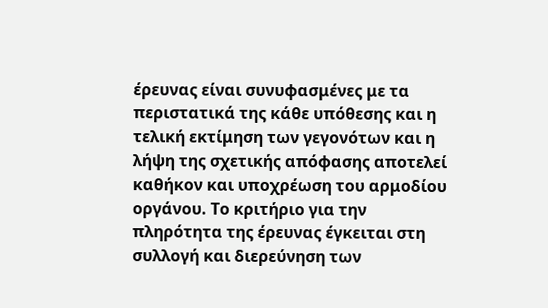έρευνας είναι συνυφασμένες με τα περιστατικά της κάθε υπόθεσης και η τελική εκτίμηση των γεγονότων και η λήψη της σχετικής απόφασης αποτελεί καθήκον και υποχρέωση του αρμοδίου οργάνου. Το κριτήριο για την πληρότητα της έρευνας έγκειται στη συλλογή και διερεύνηση των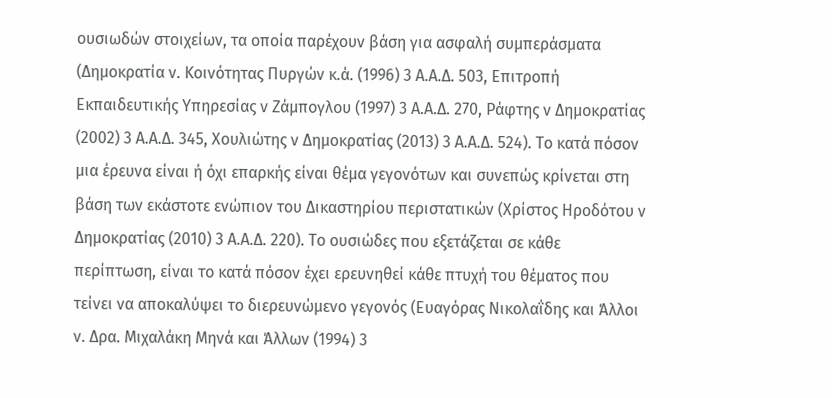ουσιωδών στοιχείων, τα οποία παρέχουν βάση για ασφαλή συμπεράσματα (Δημοκρατία ν. Κοινότητας Πυργών κ.ά. (1996) 3 Α.Α.Δ. 503, Επιτροπή Εκπαιδευτικής Υπηρεσίας ν Ζάμπογλου (1997) 3 Α.Α.Δ. 270, Ράφτης ν Δημοκρατίας (2002) 3 Α.Α.Δ. 345, Χουλιώτης ν Δημοκρατίας (2013) 3 Α.Α.Δ. 524). Το κατά πόσον μια έρευνα είναι ή όχι επαρκής είναι θέμα γεγονότων και συνεπώς κρίνεται στη βάση των εκάστοτε ενώπιον του Δικαστηρίου περιστατικών (Χρίστος Ηροδότου ν Δημοκρατίας (2010) 3 Α.Α.Δ. 220). Το ουσιώδες που εξετάζεται σε κάθε περίπτωση, είναι το κατά πόσον έχει ερευνηθεί κάθε πτυχή του θέματος που τείνει να αποκαλύψει το διερευνώμενο γεγονός (Ευαγόρας Νικολαΐδης και Άλλοι ν. Δρα. Μιχαλάκη Μηνά και Άλλων (1994) 3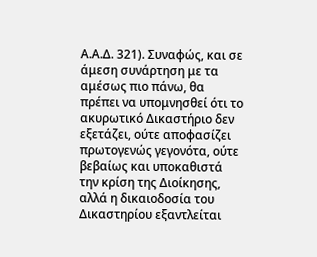Α.Α.Δ. 321). Συναφώς, και σε άμεση συνάρτηση με τα αμέσως πιο πάνω, θα πρέπει να υπομνησθεί ότι το ακυρωτικό Δικαστήριο δεν εξετάζει, ούτε αποφασίζει πρωτογενώς γεγονότα, ούτε βεβαίως και υποκαθιστά την κρίση της Διοίκησης, αλλά η δικαιοδοσία του Δικαστηρίου εξαντλείται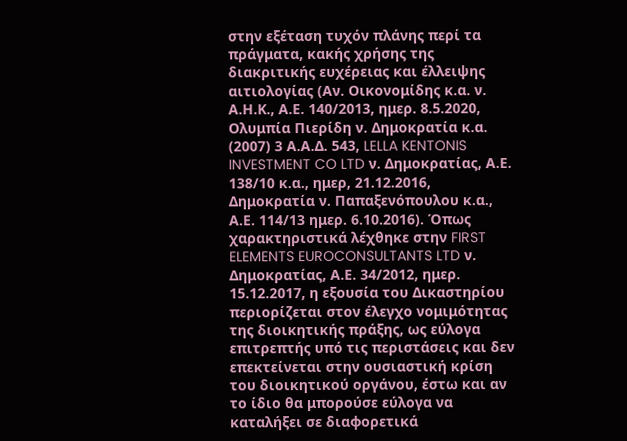στην εξέταση τυχόν πλάνης περί τα πράγματα, κακής χρήσης της διακριτικής ευχέρειας και έλλειψης αιτιολογίας (Αν. Οικονομίδης κ.α. ν. Α.Η.Κ., Α.Ε. 140/2013, ημερ. 8.5.2020, Ολυμπία Πιερίδη ν. Δημοκρατία κ.α. (2007) 3 Α.Α.Δ. 543, LELLA KENTONIS INVESTMENT CO LTD ν. Δημοκρατίας, Α.Ε. 138/10 κ.α., ημερ, 21.12.2016, Δημοκρατία ν. Παπαξενόπουλου κ.α., Α.Ε. 114/13 ημερ. 6.10.2016). Όπως χαρακτηριστικά λέχθηκε στην FIRST ELEMENTS EUROCONSULTANTS LTD ν. Δημοκρατίας, Α.Ε. 34/2012, ημερ. 15.12.2017, η εξουσία του Δικαστηρίου περιορίζεται στον έλεγχο νομιμότητας της διοικητικής πράξης, ως εύλογα επιτρεπτής υπό τις περιστάσεις και δεν επεκτείνεται στην ουσιαστική κρίση του διοικητικού οργάνου, έστω και αν το ίδιο θα μπορούσε εύλογα να καταλήξει σε διαφορετικά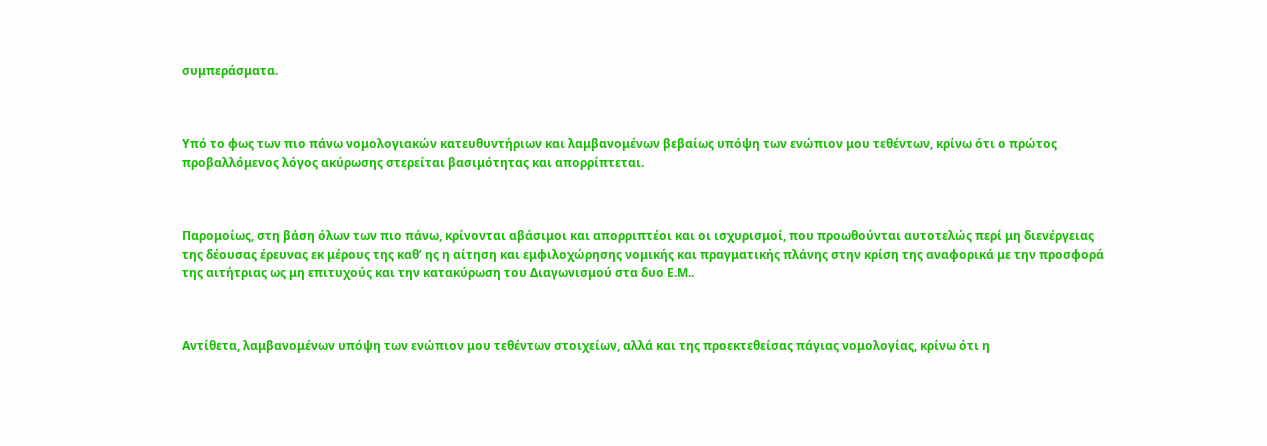συμπεράσματα.



Υπό το φως των πιο πάνω νομολογιακών κατευθυντήριων και λαμβανομένων βεβαίως υπόψη των ενώπιον μου τεθέντων, κρίνω ότι ο πρώτος προβαλλόμενος λόγος ακύρωσης στερείται βασιμότητας και απορρίπτεται.



Παρομοίως, στη βάση όλων των πιο πάνω, κρίνονται αβάσιμοι και απορριπτέοι και οι ισχυρισμοί, που προωθούνται αυτοτελώς περί μη διενέργειας της δέουσας έρευνας εκ μέρους της καθ’ ης η αίτηση και εμφιλοχώρησης νομικής και πραγματικής πλάνης στην κρίση της αναφορικά με την προσφορά της αιτήτριας ως μη επιτυχούς και την κατακύρωση του Διαγωνισμού στα δυο Ε.Μ..



Αντίθετα, λαμβανομένων υπόψη των ενώπιον μου τεθέντων στοιχείων, αλλά και της προεκτεθείσας πάγιας νομολογίας, κρίνω ότι η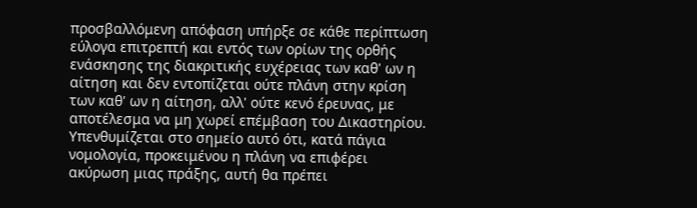προσβαλλόμενη απόφαση υπήρξε σε κάθε περίπτωση εύλογα επιτρεπτή και εντός των ορίων της ορθής ενάσκησης της διακριτικής ευχέρειας των καθ' ων η αίτηση και δεν εντοπίζεται ούτε πλάνη στην κρίση των καθ' ων η αίτηση, αλλ' ούτε κενό έρευνας, με αποτέλεσμα να μη χωρεί επέμβαση του Δικαστηρίου. Υπενθυμίζεται στο σημείο αυτό ότι, κατά πάγια νομολογία, προκειμένου η πλάνη να επιφέρει ακύρωση μιας πράξης, αυτή θα πρέπει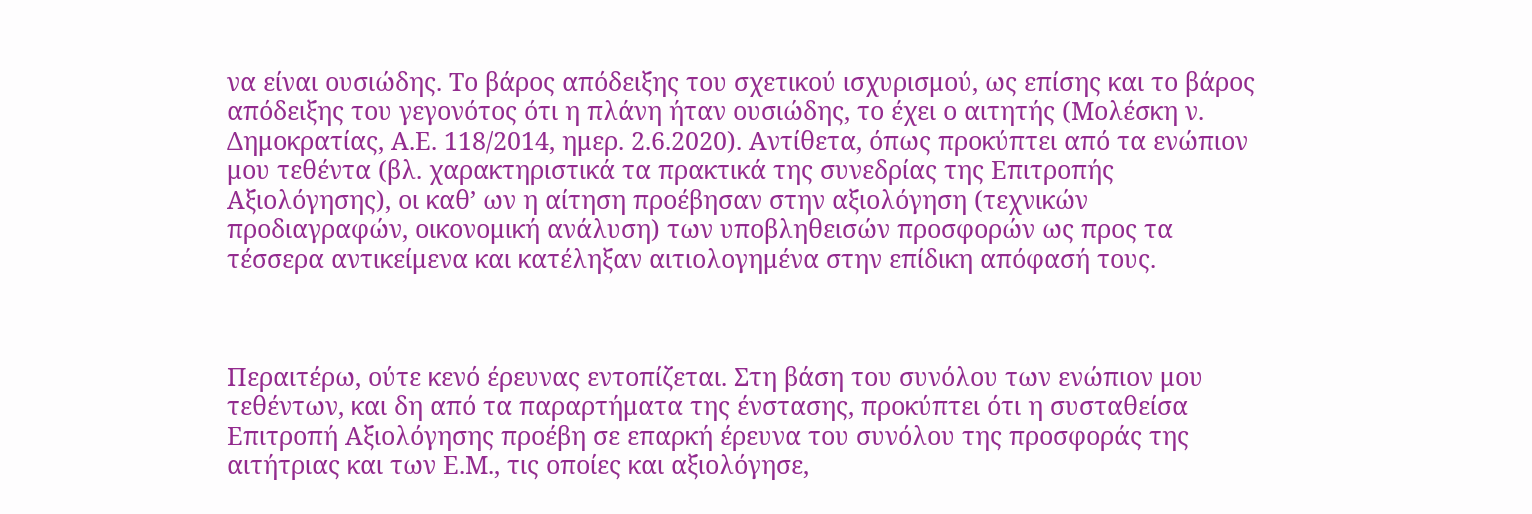να είναι ουσιώδης. Το βάρος απόδειξης του σχετικού ισχυρισμού, ως επίσης και το βάρος απόδειξης του γεγονότος ότι η πλάνη ήταν ουσιώδης, το έχει ο αιτητής (Μολέσκη ν. Δημοκρατίας, Α.Ε. 118/2014, ημερ. 2.6.2020). Αντίθετα, όπως προκύπτει από τα ενώπιον μου τεθέντα (βλ. χαρακτηριστικά τα πρακτικά της συνεδρίας της Επιτροπής Αξιολόγησης), οι καθ’ ων η αίτηση προέβησαν στην αξιολόγηση (τεχνικών προδιαγραφών, οικονομική ανάλυση) των υποβληθεισών προσφορών ως προς τα τέσσερα αντικείμενα και κατέληξαν αιτιολογημένα στην επίδικη απόφασή τους.



Περαιτέρω, ούτε κενό έρευνας εντοπίζεται. Στη βάση του συνόλου των ενώπιον μου τεθέντων, και δη από τα παραρτήματα της ένστασης, προκύπτει ότι η συσταθείσα Επιτροπή Αξιολόγησης προέβη σε επαρκή έρευνα του συνόλου της προσφοράς της αιτήτριας και των Ε.Μ., τις οποίες και αξιολόγησε,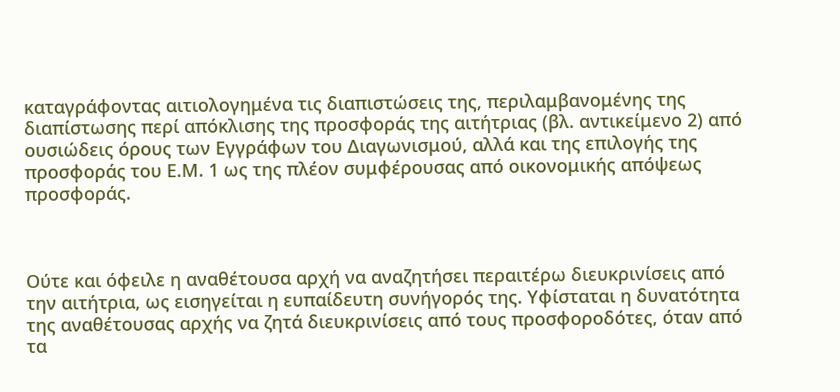καταγράφοντας αιτιολογημένα τις διαπιστώσεις της, περιλαμβανομένης της διαπίστωσης περί απόκλισης της προσφοράς της αιτήτριας (βλ. αντικείμενο 2) από ουσιώδεις όρους των Εγγράφων του Διαγωνισμού, αλλά και της επιλογής της προσφοράς του Ε.Μ. 1 ως της πλέον συμφέρουσας από οικονομικής απόψεως προσφοράς.



Ούτε και όφειλε η αναθέτουσα αρχή να αναζητήσει περαιτέρω διευκρινίσεις από την αιτήτρια, ως εισηγείται η ευπαίδευτη συνήγορός της. Υφίσταται η δυνατότητα της αναθέτουσας αρχής να ζητά διευκρινίσεις από τους προσφοροδότες, όταν από τα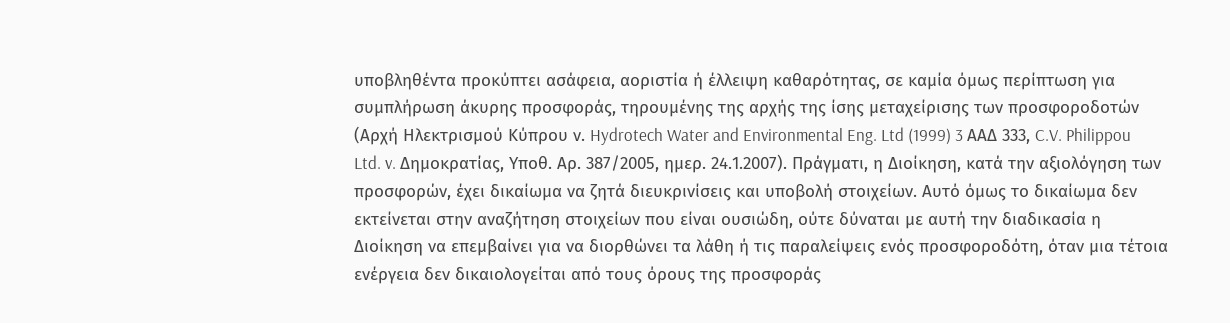υποβληθέντα προκύπτει ασάφεια, αοριστία ή έλλειψη καθαρότητας, σε καμία όμως περίπτωση για συμπλήρωση άκυρης προσφοράς, τηρουμένης της αρχής της ίσης μεταχείρισης των προσφοροδοτών (Αρχή Ηλεκτρισμού Κύπρου ν. Hydrotech Water and Environmental Eng. Ltd (1999) 3 ΑΑΔ 333, C.V. Philippou Ltd. v. Δημοκρατίας, Υποθ. Αρ. 387/2005, ημερ. 24.1.2007). Πράγματι, η Διοίκηση, κατά την αξιολόγηση των προσφορών, έχει δικαίωμα να ζητά διευκρινίσεις και υποβολή στοιχείων. Αυτό όμως το δικαίωμα δεν εκτείνεται στην αναζήτηση στοιχείων που είναι ουσιώδη, ούτε δύναται με αυτή την διαδικασία η Διοίκηση να επεμβαίνει για να διορθώνει τα λάθη ή τις παραλείψεις ενός προσφοροδότη, όταν μια τέτοια ενέργεια δεν δικαιολογείται από τους όρους της προσφοράς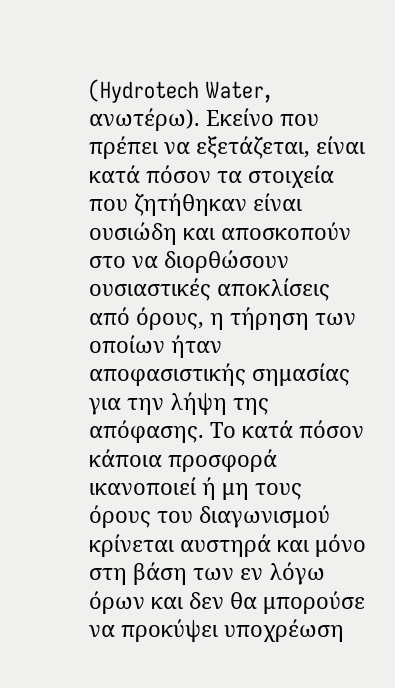(Hydrotech Water, ανωτέρω). Εκείνο που πρέπει να εξετάζεται, είναι κατά πόσον τα στοιχεία που ζητήθηκαν είναι ουσιώδη και αποσκοπούν στο να διορθώσουν ουσιαστικές αποκλίσεις από όρους, η τήρηση των οποίων ήταν αποφασιστικής σημασίας για την λήψη της απόφασης. Το κατά πόσον κάποια προσφορά ικανοποιεί ή μη τους όρους του διαγωνισμού κρίνεται αυστηρά και μόνο στη βάση των εν λόγω όρων και δεν θα μπορούσε να προκύψει υποχρέωση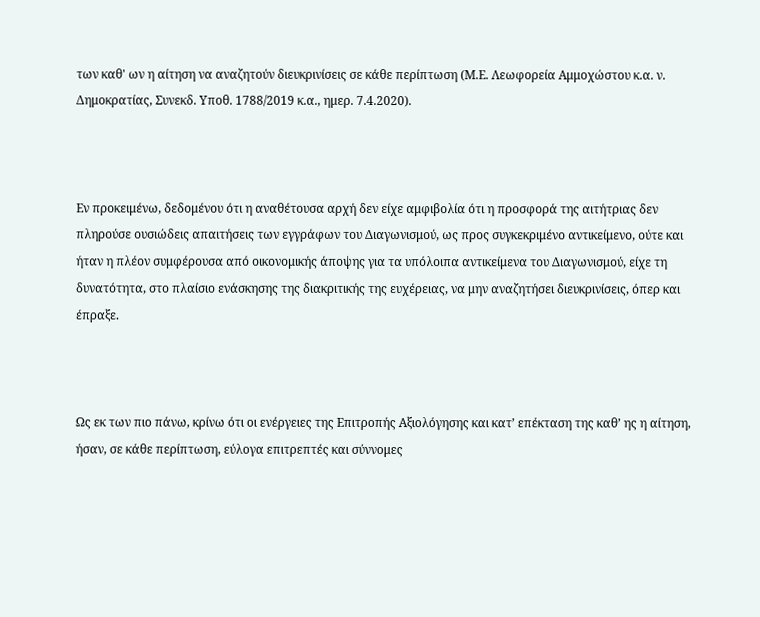των καθ' ων η αίτηση να αναζητούν διευκρινίσεις σε κάθε περίπτωση (Μ.Ε. Λεωφορεία Αμμοχώστου κ.α. ν. Δημοκρατίας, Συνεκδ. Υποθ. 1788/2019 κ.α., ημερ. 7.4.2020).



Εν προκειμένω, δεδομένου ότι η αναθέτουσα αρχή δεν είχε αμφιβολία ότι η προσφορά της αιτήτριας δεν πληρούσε ουσιώδεις απαιτήσεις των εγγράφων του Διαγωνισμού, ως προς συγκεκριμένο αντικείμενο, ούτε και ήταν η πλέον συμφέρουσα από οικονομικής άποψης για τα υπόλοιπα αντικείμενα του Διαγωνισμού, είχε τη δυνατότητα, στο πλαίσιο ενάσκησης της διακριτικής της ευχέρειας, να μην αναζητήσει διευκρινίσεις, όπερ και έπραξε.



Ως εκ των πιο πάνω, κρίνω ότι οι ενέργειες της Επιτροπής Αξιολόγησης και κατ’ επέκταση της καθ’ ης η αίτηση, ήσαν, σε κάθε περίπτωση, εύλογα επιτρεπτές και σύννομες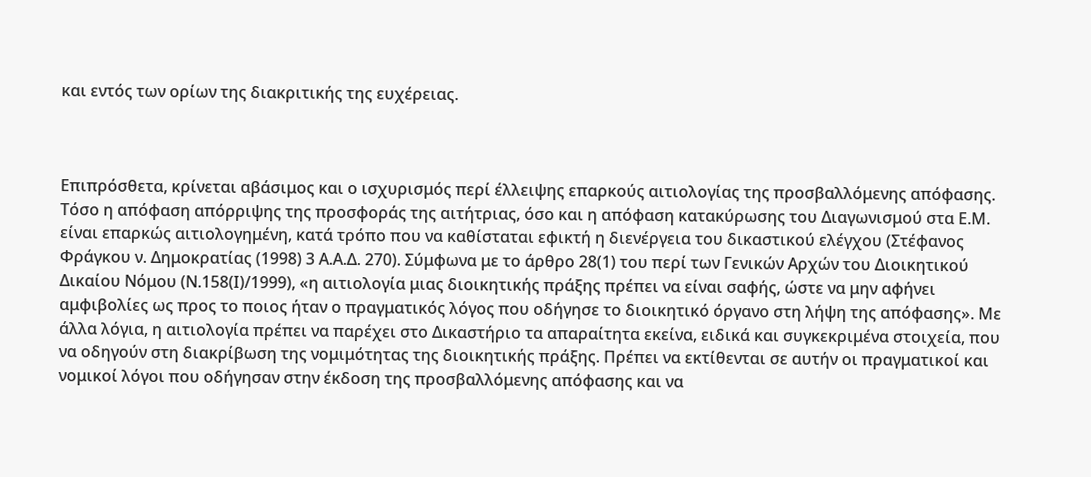και εντός των ορίων της διακριτικής της ευχέρειας.



Επιπρόσθετα, κρίνεται αβάσιμος και ο ισχυρισμός περί έλλειψης επαρκούς αιτιολογίας της προσβαλλόμενης απόφασης. Τόσο η απόφαση απόρριψης της προσφοράς της αιτήτριας, όσο και η απόφαση κατακύρωσης του Διαγωνισμού στα Ε.Μ. είναι επαρκώς αιτιολογημένη, κατά τρόπο που να καθίσταται εφικτή η διενέργεια του δικαστικού ελέγχου (Στέφανος Φράγκου ν. Δημοκρατίας (1998) 3 Α.Α.Δ. 270). Σύμφωνα με το άρθρο 28(1) του περί των Γενικών Αρχών του Διοικητικού Δικαίου Νόμου (Ν.158(Ι)/1999), «η αιτιολογία μιας διοικητικής πράξης πρέπει να είναι σαφής, ώστε να μην αφήνει αμφιβολίες ως προς το ποιος ήταν ο πραγματικός λόγος που οδήγησε το διοικητικό όργανο στη λήψη της απόφασης». Με άλλα λόγια, η αιτιολογία πρέπει να παρέχει στο Δικαστήριο τα απαραίτητα εκείνα, ειδικά και συγκεκριμένα στοιχεία, που να οδηγούν στη διακρίβωση της νομιμότητας της διοικητικής πράξης. Πρέπει να εκτίθενται σε αυτήν οι πραγματικοί και νομικοί λόγοι που οδήγησαν στην έκδοση της προσβαλλόμενης απόφασης και να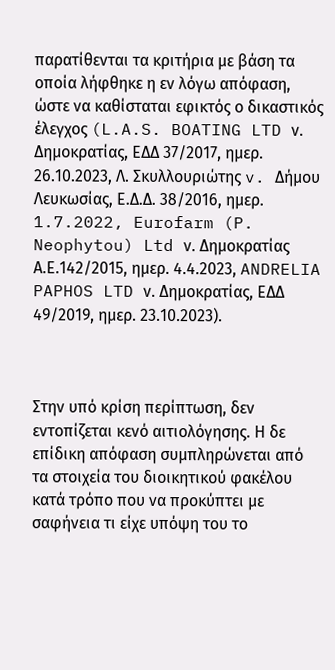παρατίθενται τα κριτήρια με βάση τα οποία λήφθηκε η εν λόγω απόφαση, ώστε να καθίσταται εφικτός ο δικαστικός έλεγχος (L.A.S. BOATING LTD ν. Δημοκρατίας, ΕΔΔ 37/2017, ημερ. 26.10.2023, Λ. Σκυλλουριώτης v. Δήμου Λευκωσίας, Ε.Δ.Δ. 38/2016, ημερ. 1.7.2022, Eurofarm (P. Neophytou) Ltd ν. Δημοκρατίας Α.Ε.142/2015, ημερ. 4.4.2023, ANDRELIA PAPHOS LTD ν. Δημοκρατίας, ΕΔΔ 49/2019, ημερ. 23.10.2023).



Στην υπό κρίση περίπτωση, δεν εντοπίζεται κενό αιτιολόγησης. Η δε επίδικη απόφαση συμπληρώνεται από τα στοιχεία του διοικητικού φακέλου κατά τρόπο που να προκύπτει με σαφήνεια τι είχε υπόψη του το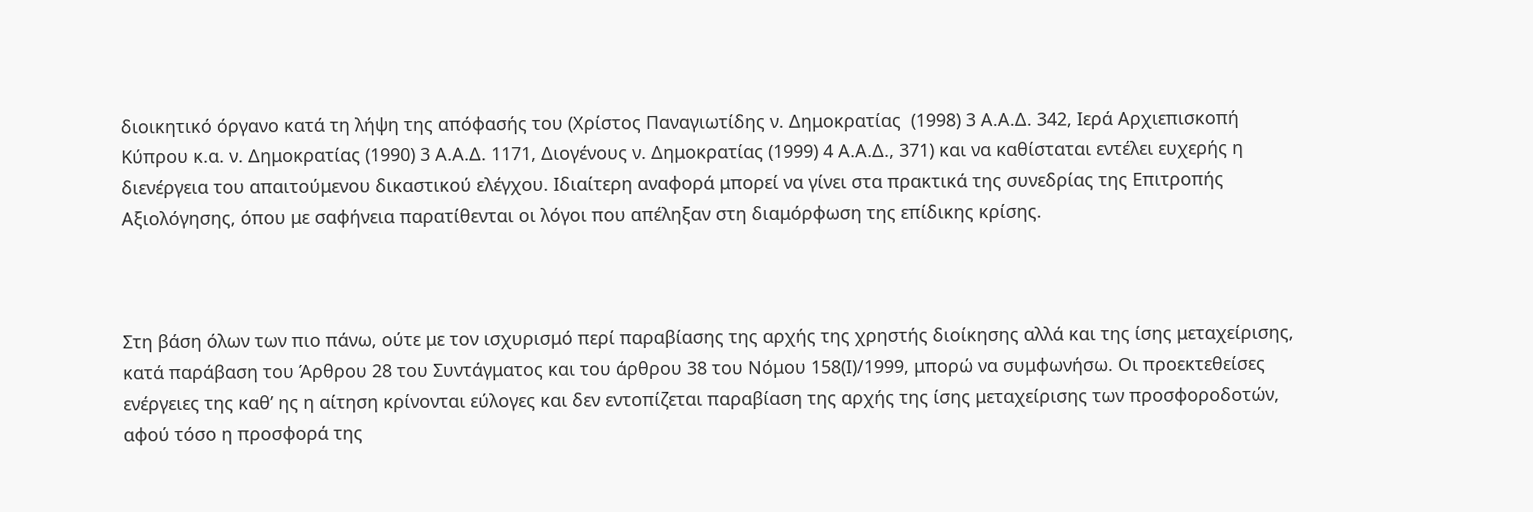διοικητικό όργανο κατά τη λήψη της απόφασής του (Χρίστος Παναγιωτίδης ν. Δημοκρατίας  (1998) 3 Α.Α.Δ. 342, Ιερά Αρχιεπισκοπή Κύπρου κ.α. ν. Δημοκρατίας (1990) 3 Α.Α.Δ. 1171, Διογένους ν. Δημοκρατίας (1999) 4 Α.Α.Δ., 371) και να καθίσταται εντέλει ευχερής η διενέργεια του απαιτούμενου δικαστικού ελέγχου. Ιδιαίτερη αναφορά μπορεί να γίνει στα πρακτικά της συνεδρίας της Επιτροπής Αξιολόγησης, όπου με σαφήνεια παρατίθενται οι λόγοι που απέληξαν στη διαμόρφωση της επίδικης κρίσης.



Στη βάση όλων των πιο πάνω, ούτε με τον ισχυρισμό περί παραβίασης της αρχής της χρηστής διοίκησης αλλά και της ίσης μεταχείρισης, κατά παράβαση του Άρθρου 28 του Συντάγματος και του άρθρου 38 του Νόμου 158(Ι)/1999, μπορώ να συμφωνήσω. Οι προεκτεθείσες ενέργειες της καθ’ ης η αίτηση κρίνονται εύλογες και δεν εντοπίζεται παραβίαση της αρχής της ίσης μεταχείρισης των προσφοροδοτών, αφού τόσο η προσφορά της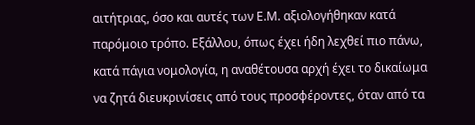αιτήτριας, όσο και αυτές των Ε.Μ. αξιολογήθηκαν κατά παρόμοιο τρόπο. Εξάλλου, όπως έχει ήδη λεχθεί πιο πάνω, κατά πάγια νομολογία, η αναθέτουσα αρχή έχει το δικαίωμα να ζητά διευκρινίσεις από τους προσφέροντες, όταν από τα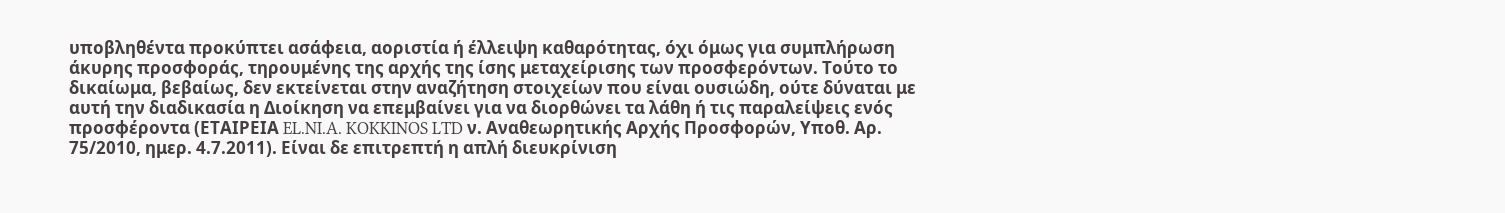υποβληθέντα προκύπτει ασάφεια, αοριστία ή έλλειψη καθαρότητας, όχι όμως για συμπλήρωση άκυρης προσφοράς, τηρουμένης της αρχής της ίσης μεταχείρισης των προσφερόντων. Τούτο το δικαίωμα, βεβαίως, δεν εκτείνεται στην αναζήτηση στοιχείων που είναι ουσιώδη, ούτε δύναται με αυτή την διαδικασία η Διοίκηση να επεμβαίνει για να διορθώνει τα λάθη ή τις παραλείψεις ενός προσφέροντα (ΕΤΑΙΡΕΙΑ EL.NI.A. KOKKINOS LTD ν. Αναθεωρητικής Αρχής Προσφορών, Υποθ. Αρ. 75/2010, ημερ. 4.7.2011). Είναι δε επιτρεπτή η απλή διευκρίνιση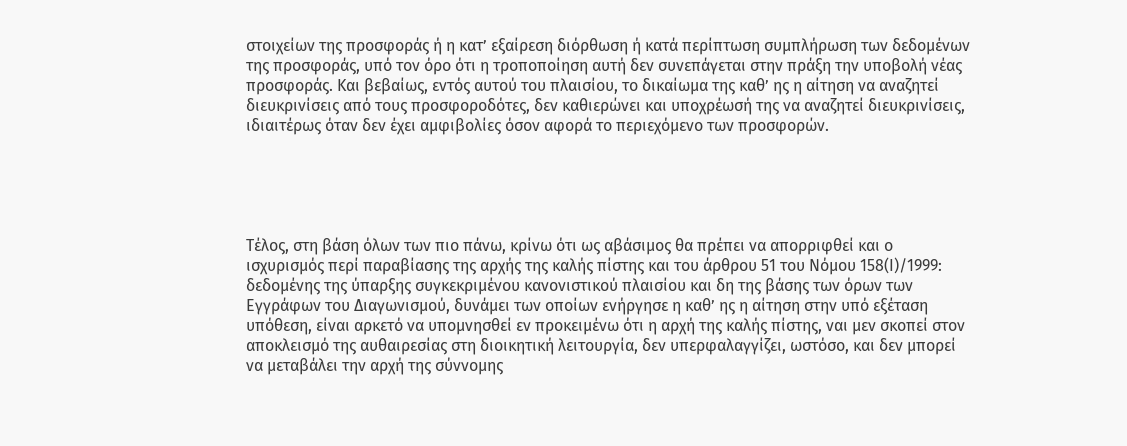στοιχείων της προσφοράς ή η κατ’ εξαίρεση διόρθωση ή κατά περίπτωση συμπλήρωση των δεδομένων της προσφοράς, υπό τον όρο ότι η τροποποίηση αυτή δεν συνεπάγεται στην πράξη την υποβολή νέας προσφοράς. Και βεβαίως, εντός αυτού του πλαισίου, το δικαίωμα της καθ’ ης η αίτηση να αναζητεί διευκρινίσεις από τους προσφοροδότες, δεν καθιερώνει και υποχρέωσή της να αναζητεί διευκρινίσεις, ιδιαιτέρως όταν δεν έχει αμφιβολίες όσον αφορά το περιεχόμενο των προσφορών.





Τέλος, στη βάση όλων των πιο πάνω, κρίνω ότι ως αβάσιμος θα πρέπει να απορριφθεί και ο ισχυρισμός περί παραβίασης της αρχής της καλής πίστης και του άρθρου 51 του Νόμου 158(Ι)/1999: δεδομένης της ύπαρξης συγκεκριμένου κανονιστικού πλαισίου και δη της βάσης των όρων των Εγγράφων του Διαγωνισμού, δυνάμει των οποίων ενήργησε η καθ’ ης η αίτηση στην υπό εξέταση υπόθεση, είναι αρκετό να υπομνησθεί εν προκειμένω ότι η αρχή της καλής πίστης, ναι μεν σκοπεί στον αποκλεισμό της αυθαιρεσίας στη διοικητική λειτουργία, δεν υπερφαλαγγίζει, ωστόσο, και δεν μπορεί να μεταβάλει την αρχή της σύννομης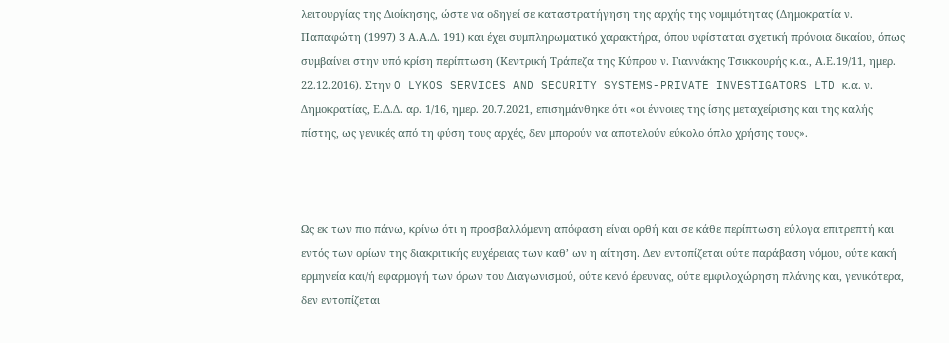λειτουργίας της Διοίκησης, ώστε να οδηγεί σε καταστρατήγηση της αρχής της νομιμότητας (Δημοκρατία ν. Παπαφώτη (1997) 3 Α.Α.Δ. 191) και έχει συμπληρωματικό χαρακτήρα, όπου υφίσταται σχετική πρόνοια δικαίου, όπως συμβαίνει στην υπό κρίση περίπτωση (Κεντρική Τράπεζα της Κύπρου ν. Γιαννάκης Τσικκουρής κ.α., Α.Ε.19/11, ημερ. 22.12.2016). Στην O LYKOS SERVICES AND SECURITY SYSTEMS-PRIVATE INVESTIGATORS LTD κ.α. ν. Δημοκρατίας, Ε.Δ.Δ. αρ. 1/16, ημερ. 20.7.2021, επισημάνθηκε ότι «οι έννοιες της ίσης μεταχείρισης και της καλής πίστης, ως γενικές από τη φύση τους αρχές, δεν μπορούν να αποτελούν εύκολο όπλο χρήσης τους».



Ως εκ των πιο πάνω, κρίνω ότι η προσβαλλόμενη απόφαση είναι ορθή και σε κάθε περίπτωση εύλογα επιτρεπτή και εντός των ορίων της διακριτικής ευχέρειας των καθ’ ων η αίτηση. Δεν εντοπίζεται ούτε παράβαση νόμου, ούτε κακή ερμηνεία και/ή εφαρμογή των όρων του Διαγωνισμού, ούτε κενό έρευνας, ούτε εμφιλοχώρηση πλάνης και, γενικότερα, δεν εντοπίζεται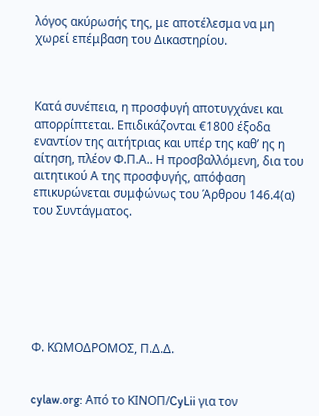λόγος ακύρωσής της, με αποτέλεσμα να μη χωρεί επέμβαση του Δικαστηρίου.



Κατά συνέπεια, η προσφυγή αποτυγχάνει και απορρίπτεται. Επιδικάζονται €1800 έξοδα εναντίον της αιτήτριας και υπέρ της καθ’ ης η αίτηση, πλέον Φ.Π.Α.. Η προσβαλλόμενη, δια του αιτητικού Α της προσφυγής, απόφαση επικυρώνεται συμφώνως του Άρθρου 146.4(α) του Συντάγματος.







Φ. ΚΩΜΟΔΡΟΜΟΣ, Π.Δ.Δ.


cylaw.org: Από το ΚΙΝOΠ/CyLii για τον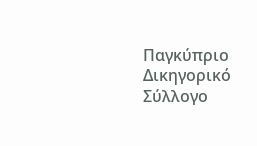Παγκύπριο Δικηγορικό Σύλλογο